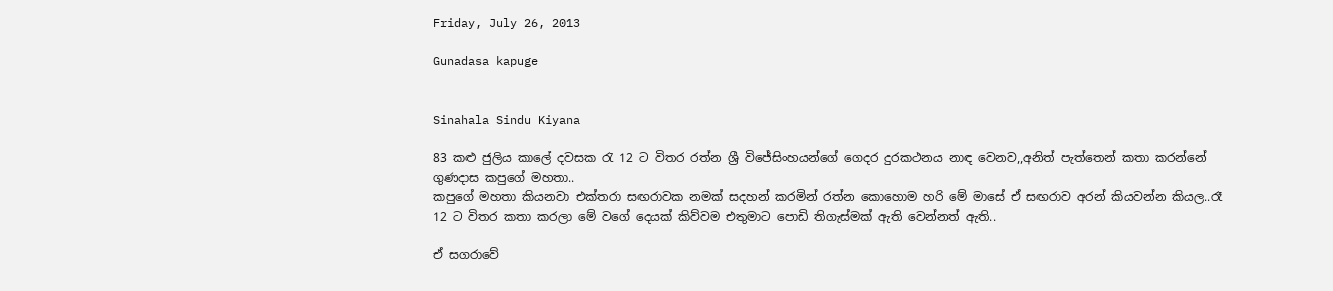Friday, July 26, 2013

Gunadasa kapuge


Sinahala Sindu Kiyana

83 කළු ජුලිය කාලේ දවසක රැ 12 ට විතර රත්න ශ්‍රී විජේසිංහයන්ගේ ගෙදර දුරකථනය නාඳ වෙනව,,අනිත් පැත්තෙන් කතා කරන්නේ ගුණදාස කපුගේ මහතා..
කපුගේ මහතා කියනවා එක්තරා සඟරාවක නමක් සදහන් කරමින් රත්න කොහොම හරි මේ මාසේ ඒ සඟරාව අරන් කියවන්න කියල..රෑ 12 ට විතර කතා කරලා මේ වගේ දෙයක් කිව්වම එතුමාට පොඩි තිගැස්මක් ඇති වෙන්නත් ඇති..

ඒ සගරාවේ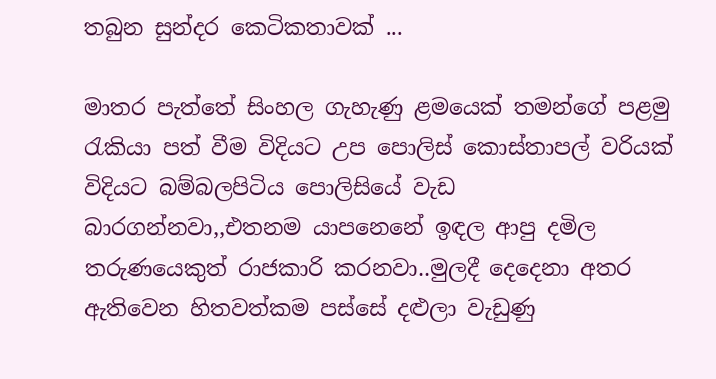තබුන සුන්දර කෙටිකතාවක් ...

මාතර පැත්තේ සිංහල ගැහැණු ළමයෙක් තමන්ගේ පළමු රැකියා පත් වීම විදියට උප පොලිස් කොස්තාපල් වරියක් විදියට බම්බලපිටිය පොලිසියේ වැඩ බාරගන්නවා,,එතනම යාපනෙනේ ඉඳල ආපු දමිල තරුණයෙකුත් රාජකාරි කරනවා..මුලදී දෙදෙනා අතර ඇතිවෙන හිතවත්කම පස්සේ දළුලා වැඩුණු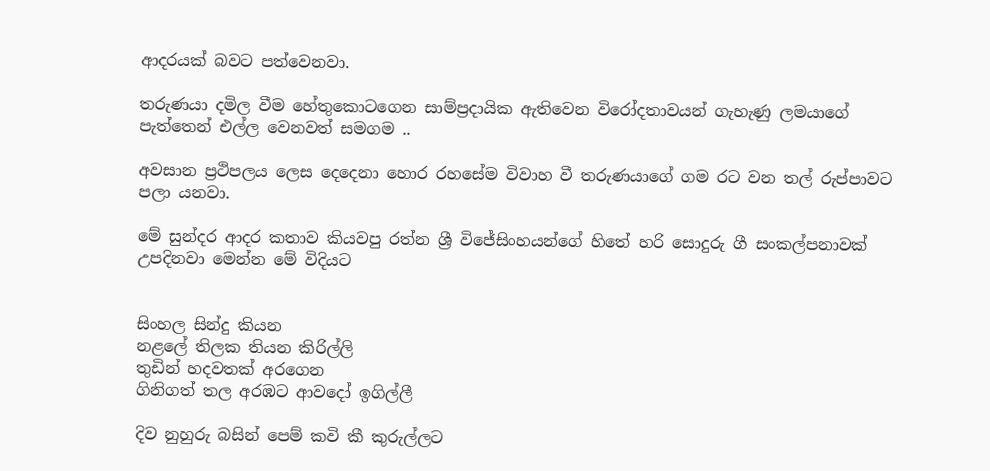ආදරයක් බවට පත්වෙනවා.

තරුණයා දමිල වීම හේතුකොටගෙන සාම්ප්‍රදායික ඇතිවෙන විරෝදතාවයන් ගැහැණු ලමයාගේ පැත්තෙන් එල්ල වෙනවත් සමගම ..

අවසාන ප්‍රථිපලය ලෙස දෙදෙනා හොර රහසේම විවාහ වී තරුණයාගේ ගම රට වන තල් රුප්පාවට පලා යනවා.

මේ සුන්දර ආදර කතාව කියවපු රත්න ශ්‍රී විජේසිංහයන්ගේ හිතේ හරි සොදුරු ගී සංකල්පනාවක් උපදිනවා මෙන්න මේ විදියට


සිංහල සින්දු කියන
නළලේ තිලක තියන කිරිල්ලි
තුඩින් හදවතක් අරගෙන
ගිනිගත් තල අරඹට ආවදෝ ඉගිල්ලී

දිව නුහුරු බසින් පෙම් කවි කී කුරුල්ලට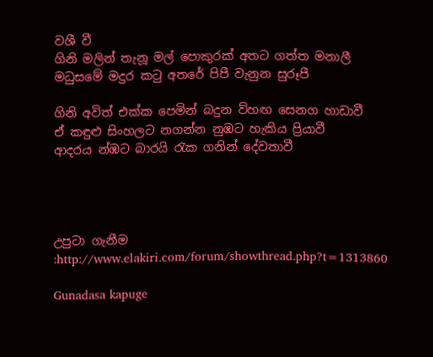වශී වී
ගිනි මලින් තැනූ මල් පොකුරක් අතට ගත්ත මනාලී
මධුසමේ මදුර කටු අතරේ පිපී වැනුන සුරූපී

ගිනි අවිත් එක්ක පෙමින් බදුන ව්හඟ සෙනග හාඩාවී
ඒ කඳුළු සිංහලට නගන්න නුඹට හැකිය ප්‍රියාවී
ආදරය න්ඹට බාරයි රැක ගනින් දේවතාවී




උපුටා ගැනීම :http://www.elakiri.com/forum/showthread.php?t=1313860

Gunadasa kapuge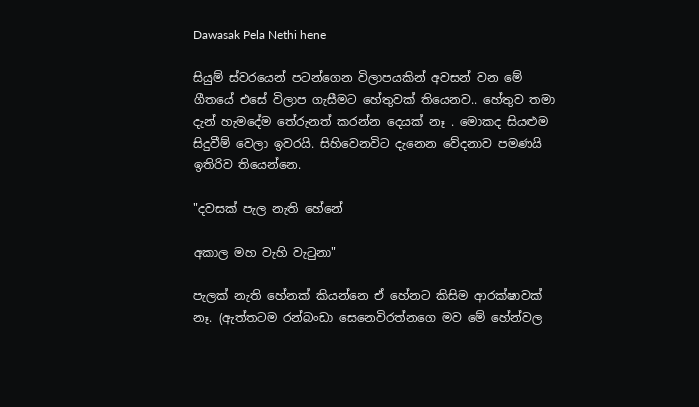Dawasak Pela Nethi hene

සියුම් ස්වරයෙන් පටන්ගෙන විලාපයකින් අවසන් වන මේ ගීතයේ එසේ විලාප ගැසීමට හේතුවක් තියෙනව.. හේතුව තමා දැන් හැමදේම තේරුනත් කරන්න දෙයක් නෑ . මොකද සියළුම සිදුවීම් වෙලා ඉවරයි. සිහිවෙනවිට දැනෙන වේදනාව පමණයි ඉතිරිව තියෙන්නෙ.

"දවසක් පැල නැති හේනේ

අකාල මහ වැහි වැටුනා"

පැලක් නැති හේනක් කියන්නෙ ඒ හේනට කිසිම ආරක්ෂාවක් නෑ. (ඇත්තටම රන්බංඩා සෙනෙවිරත්නගෙ මව මේ හේන්වල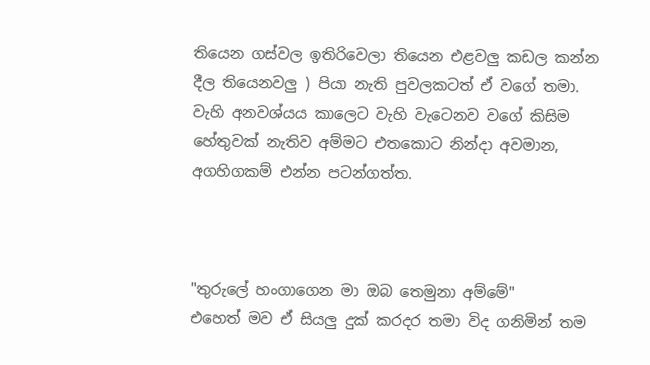තියෙන ගස්වල ඉතිරිවෙලා තියෙන එළවලු කඩල කන්න දීල තියෙනවලු ) පියා නැති පුවලකටත් ඒ වගේ තමා. වැහි අනවශ්යය කාලෙට වැහි වැටෙනව වගේ කිසිම හේතුවක් නැතිව අම්මට එතකොට නින්දා අවමාන, අගහිගකම් එන්න පටන්ගත්ත.



"තුරුලේ හංගාගෙන මා ඔබ තෙමුනා අම්මේ"
එහෙත් මව ඒ සියලු දුක් කරදර තමා විද ගනිමින් තම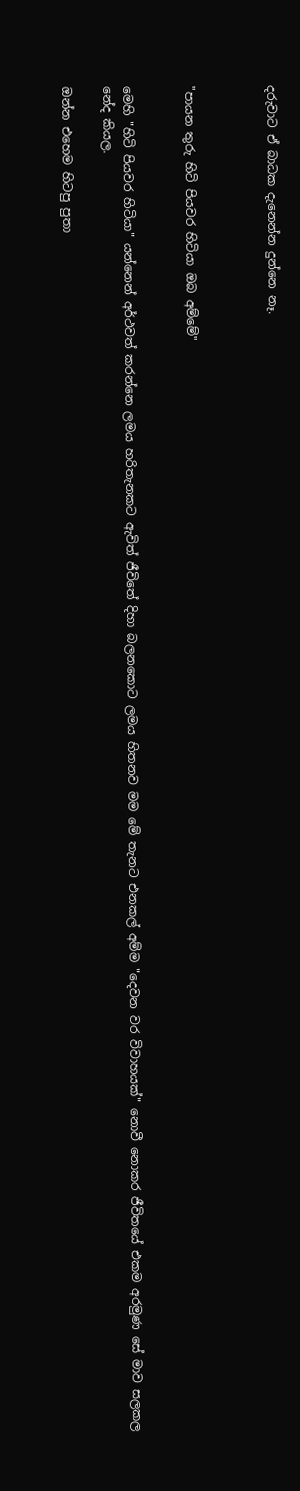දරුවාට ඒ බාධක දැනෙන්න දුන්නෙ නෑ.



"පායන තුරු හිටි පියවර හිටියා ඔබ අම්මේ"


මෙහි "හිටි පියවර හිටියා" යන්නෙන් අර්ථවත් කරන්නෙ ලමය හරිතැනකට ඇවිත් ජීවිතේ දිහා බලනකොට ලමය හිතනව මම මේ තැනට එනකල් අම්ම "දෙවන වර විවාහයක්" නොවී නොකර ජීවිතයේ එකම අරමුණ සේ මාව සලකල නේද කියල.

ඔන්න එහෙම හිටපු පුතා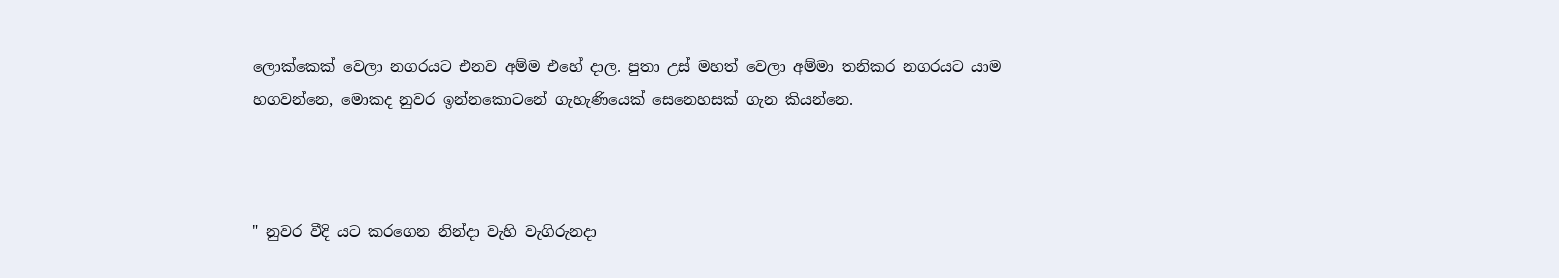ලොක්කෙක් වෙලා නගරයට එනව අම්ම එහේ දාල. පුතා උස් මහත් වෙලා අම්මා තනිකර නගරයට යාම හගවන්නෙ, මොකද නුවර ඉන්නකොටනේ ගැහැණියෙක් සෙනෙහසක් ගැන කියන්නෙ.



" නුවර වීදි යට කරගෙන නින්දා වැහි වැගිරුනදා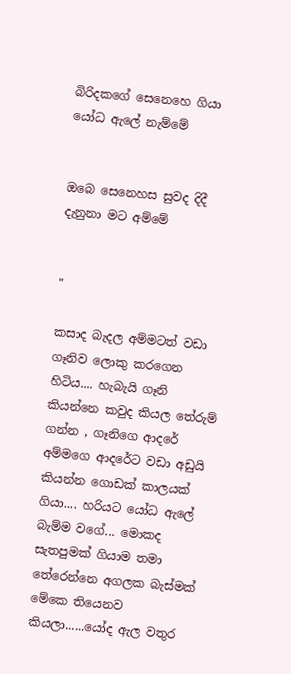බිරිදකගේ සෙනෙහෙ ගියා යෝධ ඇලේ නැම්මේ


ඔබෙ සෙනෙහස සුවද දිදී දැනුනා මට අම්මේ


"

කසාද බැදල අම්මටත් වඩා ගෑනිව ලොකු කරගෙන හිටිය.... හැබැයි ගෑනි කියන්නෙ කවුද කියල තේරුම් ගන්න , ගෑනිගෙ ආදරේ අම්මගෙ ආදරේට වඩා අඩුයි කියන්න ගොඩක් කාලයක් ගියා.... හරියට යෝධ ඇලේ බැම්ම වගේ... මොකද සැතපුමක් ගියාම තමා තේරෙන්නෙ අගලක බැස්මක් මේකෙ තියෙනව කියලා......යෝද ඇල වතුර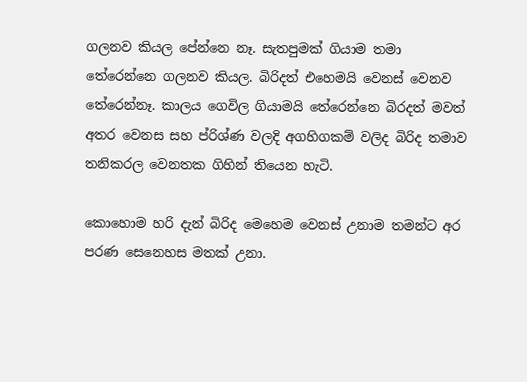ගලනව කියල පේන්නෙ නෑ. සැතපුමක් ගියාම තමා තේරෙන්නෙ ගලනව කියල. බිරිදත් එහෙමයි වෙනස් වෙනව තේරෙන්නෑ. කාලය ගෙවිල ගියාමයි තේරෙන්නෙ බිරදත් මවත් අතර වෙනස සහ ප්රිශ්ණ වලදි අගහිගකම් වලිද බිරිද තමාව තනිකරල වෙනතක ගිහින් තියෙන හැටි.

කොහොම හරි දැන් බිරිද මෙහෙම වෙනස් උනාම තමන්ට අර පරණ සෙනෙහස මතක් උනා.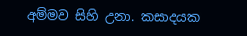අම්මව සිහි උනා. කසාදයක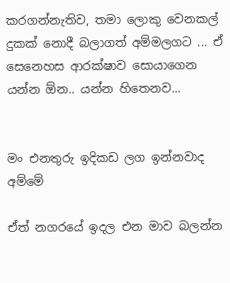කරගන්නැතිව, තමා ලොකු වෙනකල් දුකක් නොදී බලාගත් අම්මලගට ... ඒ සෙනෙහස ආරක්ෂාව සොයාගෙන යන්න ඕන.. යන්න හිතෙනව...


මං එනතුරු ඉදිකඩ ලග ඉන්නවාද අම්මේ

ඒත් නගරයේ ඉදල එන මාව බලන්න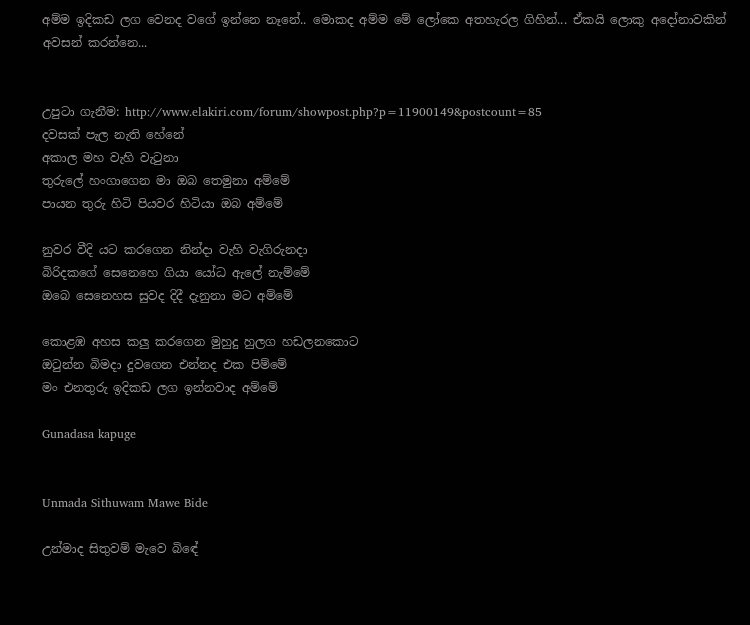අම්ම ඉදිකඩ ලග වෙනද වගේ ඉන්නෙ නෑනේ.. මොකද අම්ම මේ ලෝකෙ අතහැරල ගිහින්... ඒකයි ලොකු අදෝනාවකින් අවසන් කරන්නෙ...


උපුටා ගැනීම: http://www.elakiri.com/forum/showpost.php?p=11900149&postcount=85
දවසක් පැල නැති හේනේ
අකාල මහ වැහි වැටුනා
තුරුලේ හංගාගෙන මා ඔබ තෙමුනා අම්මේ
පායන තුරු හිටි පියවර හිටියා ඔබ අම්මේ

නුවර වීදි යට කරගෙන නින්දා වැහි වැගිරුනදා
බිරිදකගේ සෙනෙහෙ ගියා යෝධ ඇලේ නැම්මේ
ඔබෙ සෙනෙහස සුවද දිදී දැනුනා මට අම්මේ

කොළඹ අහස කලු කරගෙන මුහුදු හුලග හඩලනකොට
ඔටුන්න බිමදා දුවගෙන එන්නද එක පිම්මේ
මං එනතුරු ඉදිකඩ ලග ඉන්නවාද අම්මේ

Gunadasa kapuge


Unmada Sithuwam Mawe Bide

උන්මාද සිතුවම් මැවෙ බිඳේ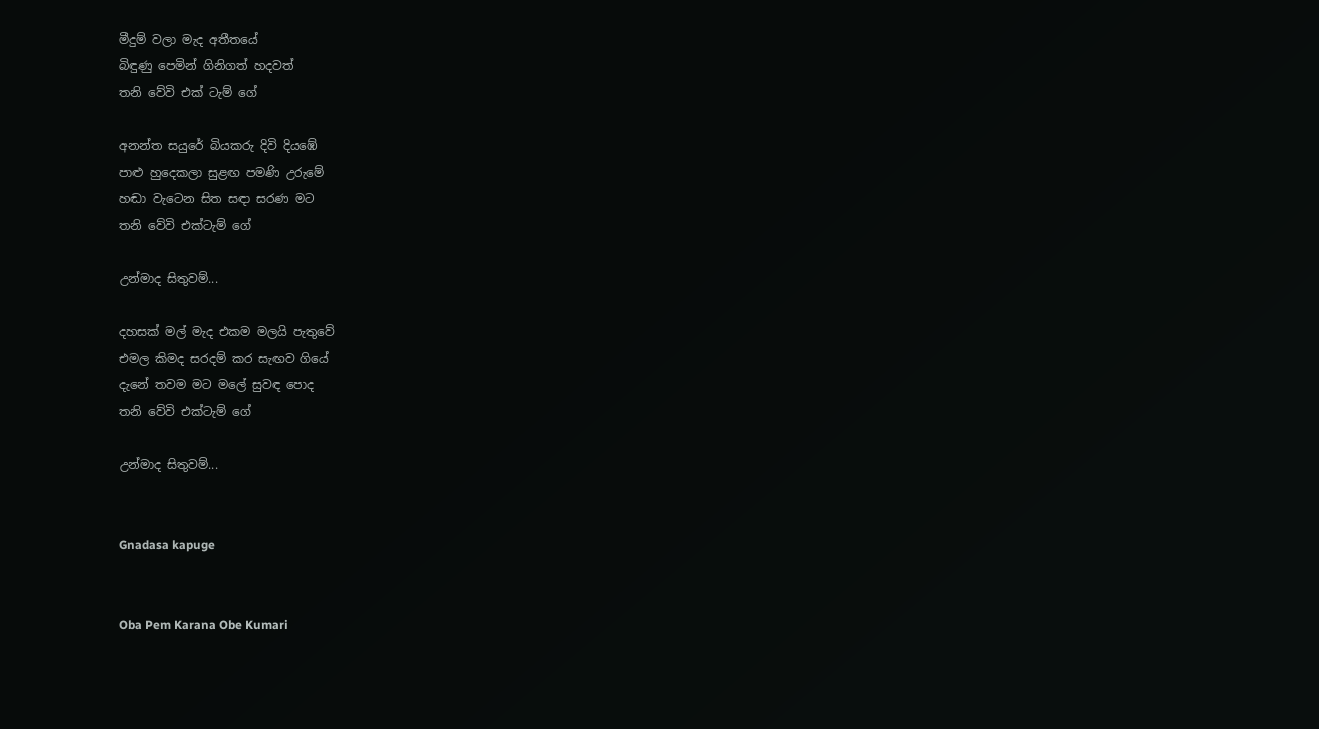මීදුම් වලා මැද අතීතයේ
බිඳුණු පෙමින් ගිනිගත් හදවත්
තනි වේවි එක් ටැම් ගේ

අනන්ත සයුරේ බියකරු දිවි දියඹේ
පාළු හුදෙකලා සුළඟ පමණි උරුමේ
හඬා වැටෙන සිත සඳා සරණ මට
තනි වේවි එක්ටැම් ගේ

උන්මාද සිතුවම්...

දහසක් මල් මැද එකම මලයි පැතුවේ
එමල කිමද සරදම් කර සැඟව ගියේ
දැනේ තවම මට මලේ සුවඳ පොද
තනි වේවි එක්ටැම් ගේ

උන්මාද සිතුවම්...


Gnadasa kapuge


Oba Pem Karana Obe Kumari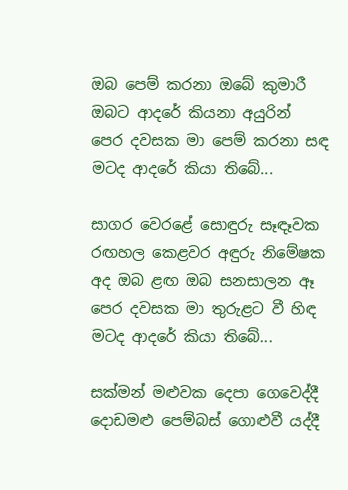ඔබ පෙම් කරනා ඔබේ කුමාරී
ඔබට ආදරේ කියනා අයුරින්
පෙර දවසක මා පෙම් කරනා සඳ
මටද ආදරේ කියා තිබේ...

සාගර වෙරළේ සොඳුරු සෑඳෑවක
රඟහල කෙළවර අඳුරු නිමේෂක
අද ඔබ ළඟ ඔබ සනසාලන ඈ
පෙර දවසක මා තුරුළට වී හිඳ
මටද ආදරේ කියා තිබේ...

සක්‌මන් මළුවක දෙපා ගෙවෙද්දී
දොඩමළු පෙම්බස්‌ ගොළුවී යද්දී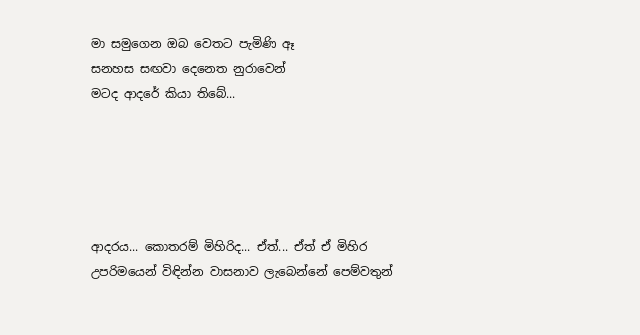මා සමුගෙන ඔබ වෙතට පැමිණි ඈ
සනහස සඟවා දෙනෙත නුරාවෙන්
මටද ආදරේ කියා තිබේ...





ආදරය... කොතරම් මිහිරිද... ඒත්... ඒත් ඒ මිහිර උපරිමයෙන් විඳින්න වාසනාව ලැබෙන්නේ පෙම්වතුන්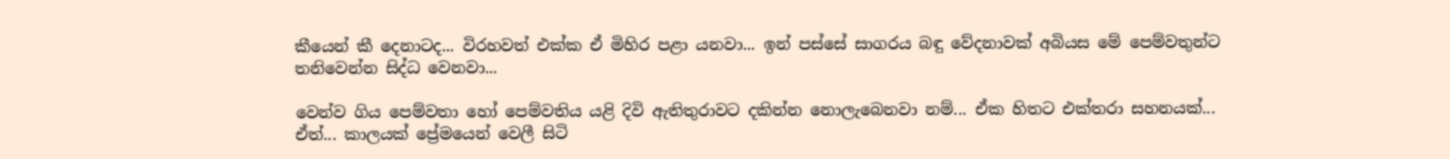කීයෙන් කී දෙනාටද... විරහවත් එක්‌ක ඒ මිහිර පළා යනවා... ඉන් පස්‌සේ සාගරය බඳු වේදනාවක්‌ අබියස මේ පෙම්වතුන්ට තනිවෙන්න සිද්ධ වෙනවා...

වෙන්ව ගිය පෙම්වතා හෝ පෙම්වතිය යළි දිවි ඇතිතුරාවට දකින්න නොලැබෙනවා නම්... ඒක හිතට එක්‌තරා සහනයක්‌... ඒත්... කාලයක්‌ ප්‍රේමයෙන් වෙලී සිටි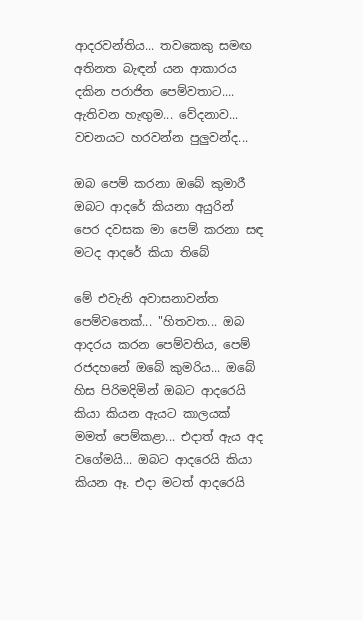ආදරවන්තිය... තවකෙකු සමඟ අතිනත බැඳන් යන ආකාරය දකින පරාජිත පෙම්වතාට.... ඇතිවන හැඟුම... වේදනාව... වචනයට හරවන්න පුලුවන්ද...

ඔබ පෙම් කරනා ඔබේ කුමාරී
ඔබට ආදරේ කියනා අයුරින්
පෙර දවසක මා පෙම් කරනා සඳ
මටද ආදරේ කියා තිබේ

මේ එවැනි අවාසනාවන්ත පෙම්වතෙක්‌... "හිතවත... ඔබ ආදරය කරන පෙම්වතිය, පෙම් රජදහනේ ඔබේ කුමරිය... ඔබේ හිස පිරිමදිමින් ඔබට ආදරෙයි කියා කියන ඇයට කාලයක්‌ මමත් පෙම්කළා... එදාත් ඇය අද වගේමයි... ඔබට ආදරෙයි කියා කියන ඈ. එදා මටත් ආදරෙයි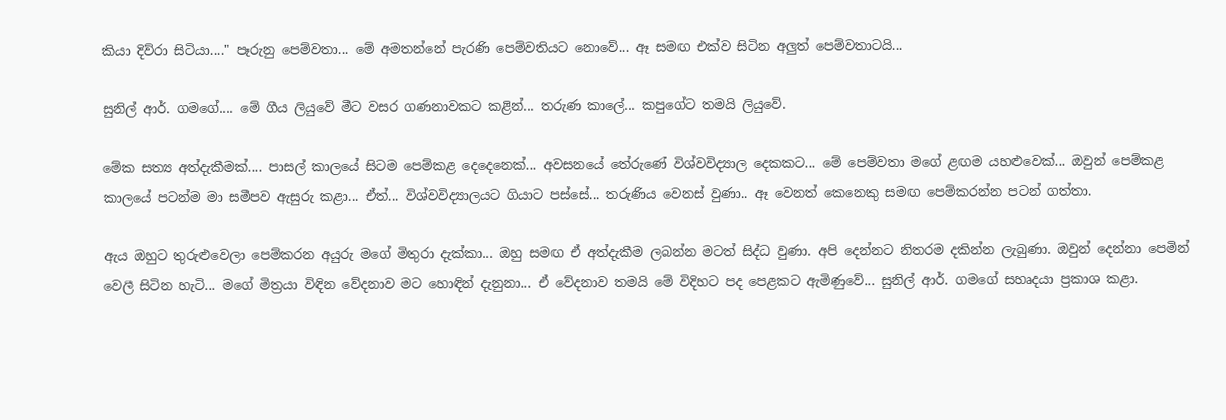කියා දිව්රා සිටියා...." පෑරුනු පෙම්වතා... මේ අමතන්නේ පැරණි පෙම්වතියට නොවේ... ඈ සමඟ එක්‌ව සිටින අලුත් පෙම්වතාටයි...

සුනිල් ආර්. ගමගේ.... මේ ගීය ලියුවේ මීට වසර ගණනාවකට කළින්... තරුණ කාලේ... කපුගේට තමයි ලියුවේ.

මේක සත්‍ය අත්දැකීමක්‌.... පාසල් කාලයේ සිටම පෙම්කළ දෙදෙනෙක්‌... අවසනයේ තේරුණේ විශ්වවිද්‍යාල දෙකකට... මේ පෙම්වතා මගේ ළඟම යහළුවෙක්‌... ඔවුන් පෙම්කළ කාලයේ පටන්ම මා සමීපව ඇසුරු කළා... ඒත්... විශ්වවිද්‍යාලයට ගියාට පස්‌සේ... තරුණිය වෙනස්‌ වුණා.. ඈ වෙනත් කෙනෙකු සමඟ පෙම්කරන්න පටන් ගත්තා.

ඇය ඔහුට තුරුළුවෙලා පෙම්කරන අයුරු මගේ මිතුරා දැක්‌කා... ඔහු සමඟ ඒ අත්දැකීම ලබන්න මටත් සිද්ධ වුණා. අපි දෙන්නට නිතරම දකින්න ලැබුණා. ඔවුන් දෙන්නා පෙමින් වෙලී සිටින හැටි... මගේ මිත්‍රයා විඳින වේදනාව මට හොඳින් දැනුනා... ඒ වේදනාව තමයි මේ විදිහට පද පෙළකට ඇමිණුවේ... සුනිල් ආර්. ගමගේ සහෘදයා ප්‍රකාශ කළා.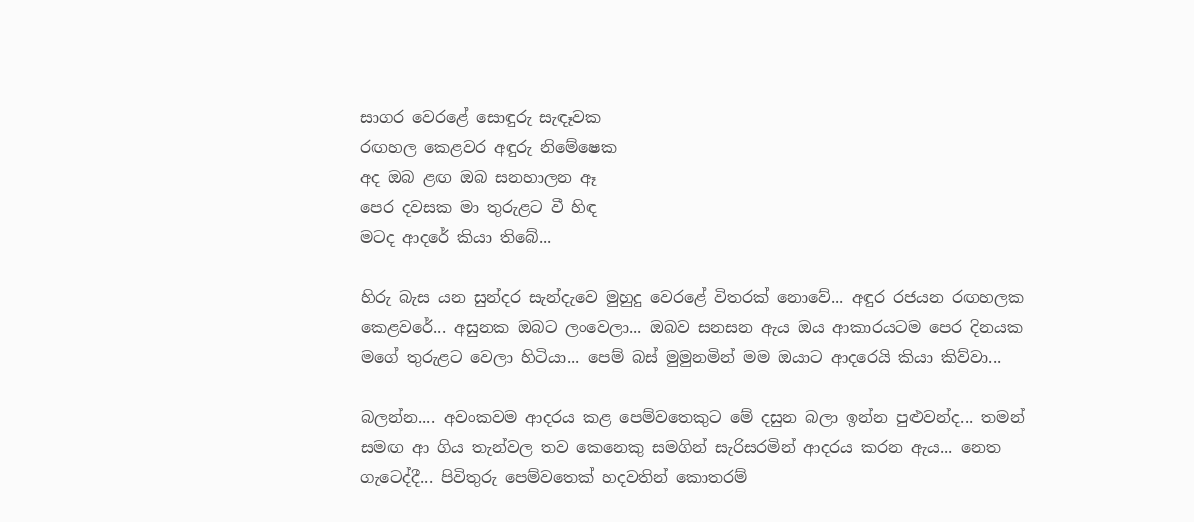සාගර වෙරළේ සොඳුරු සැඳෑවක
රඟහල කෙළවර අඳුරු නිමේෂෙක
අද ඔබ ළඟ ඔබ සනහාලන ඈ
පෙර දවසක මා තුරුළට වී හිඳ
මටද ආදරේ කියා තිබේ...

හිරු බැස යන සුන්දර සැන්දැවෙ මුහුදු වෙරළේ විතරක්‌ නොවේ... අඳුර රජයන රඟහලක කෙළවරේ... අසුනක ඔබට ලංවෙලා... ඔබව සනසන ඇය ඔය ආකාරයටම පෙර දිනයක මගේ තුරුළට වෙලා හිටියා... පෙම් බස්‌ මුමුනමින් මම ඔයාට ආදරෙයි කියා කිව්වා...

බලන්න.... අවංකවම ආදරය කළ පෙම්වතෙකුට මේ දසුන බලා ඉන්න පුළුවන්ද... තමන් සමඟ ආ ගිය තැන්වල තව කෙනෙකු සමගින් සැරිසරමින් ආදරය කරන ඇය... නෙත ගැටෙද්දී... පිවිතුරු පෙම්වතෙක්‌ හදවතින් කොතරම්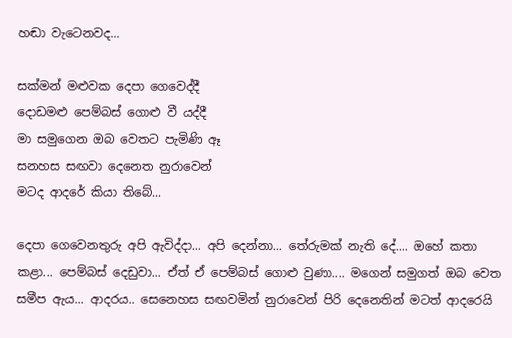හඬා වැටෙනවද...

සක්‌මන් මළුවක දෙපා ගෙවෙද්දී
දොඩමළු පෙම්බස්‌ ගොළු වී යද්දී
මා සමුගෙන ඔබ වෙතට පැමිණි ඈ
සනහස සඟවා දෙනෙත නුරාවෙන්
මටද ආදරේ කියා තිබේ...

දෙපා ගෙවෙනතුරු අපි ඇවිද්දා... අපි දෙන්නා... තේරුමක්‌ නැති දේ.... ඔහේ කතා කළා... පෙම්බස්‌ දෙඩුවා... ඒත් ඒ පෙම්බස්‌ ගොළු වුණා.... මගෙන් සමුගත් ඔබ වෙත සමීප ඇය... ආදරය.. සෙනෙහස සඟවමින් නුරාවෙන් පිරි දෙනෙතින් මටත් ආදරෙයි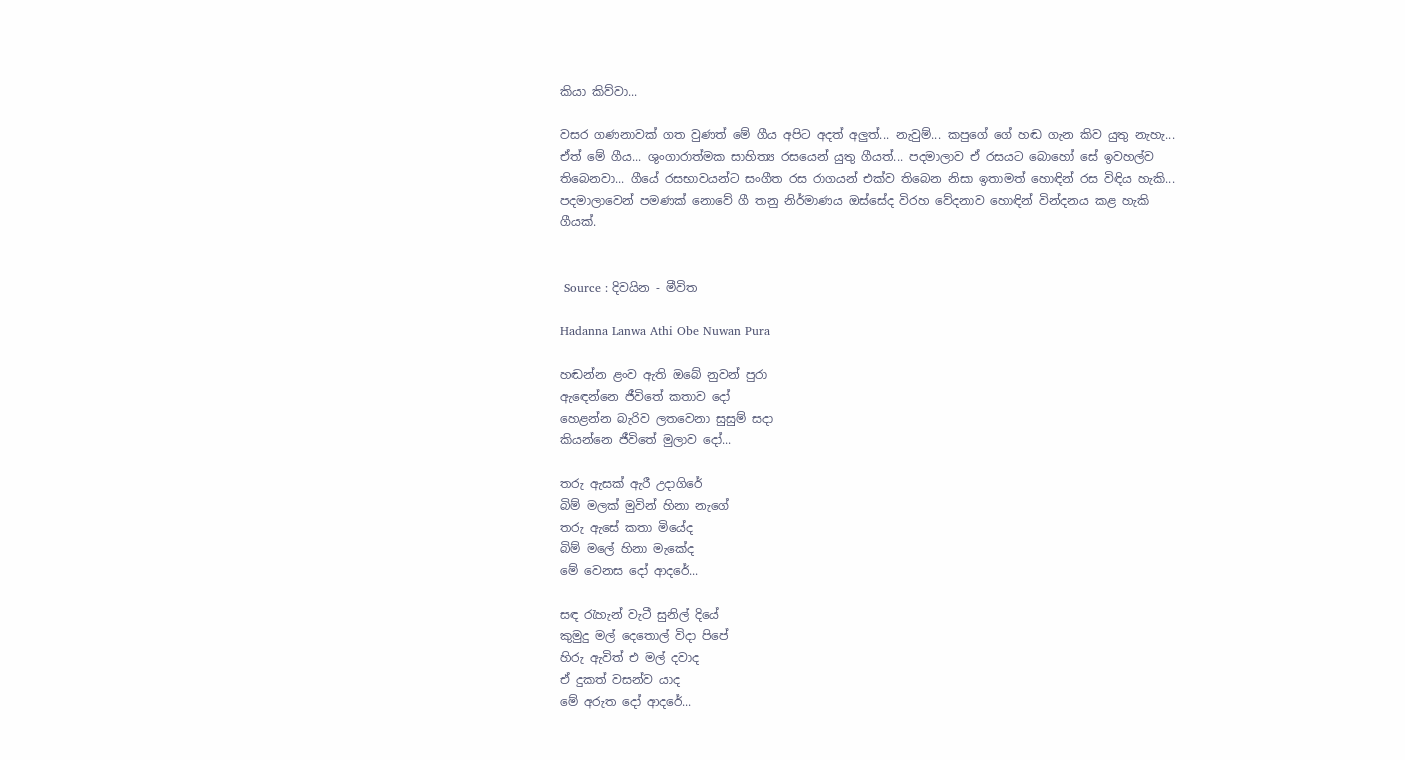කියා කිව්වා...

වසර ගණනාවක්‌ ගත වුණත් මේ ගීය අපිට අදත් අලුත්... නැවුම්... කපුගේ ගේ හඬ ගැන කිව යුතු නැහැ... ඒත් මේ ගීය... ශුංගාරාත්මක සාහිත්‍ය රසයෙන් යුතු ගීයත්... පදමාලාව ඒ රසයට බොහෝ සේ ඉවහල්ව තිබෙනවා... ගීයේ රසභාවයන්ට සංගීත රස රාගයන් එක්‌ව තිබෙන නිසා ඉතාමත් හොඳින් රස විඳිය හැකි... පදමාලාවෙන් පමණක්‌ නොවේ ගී තනු නිර්මාණය ඔස්‌සේද විරහ වේදනාව හොඳින් වින්දනය කළ හැකි ගීයක්‌.


 Source : දිවයින - මීවිත

Hadanna Lanwa Athi Obe Nuwan Pura

හඬන්න ළංව ඇති ඔබේ නුවන් පුරා
ඇඳෙන්නෙ ජීවිතේ කතාව දෝ
හෙළන්න බැරිව ලතවෙනා සුසුම් සදා
කියන්නෙ ජීවිතේ මුලාව දෝ...

තරු ඇසක්‌ ඇරී උදාගිරේ
බිම් මලක්‌ මුවින් හිනා නැගේ
තරු ඇසේ කතා මියේද
බිම් මලේ හිනා මැකේද
මේ වෙනස දෝ ආදරේ...

සඳ රැහැන් වැටී සුනිල් දියේ
කුමුදු මල් දෙතොල් විදා පිපේ
හිරු ඇවිත් එ මල් දවාද
ඒ දුකත් වසන්ව යාද
මේ අරුත දෝ ආදරේ...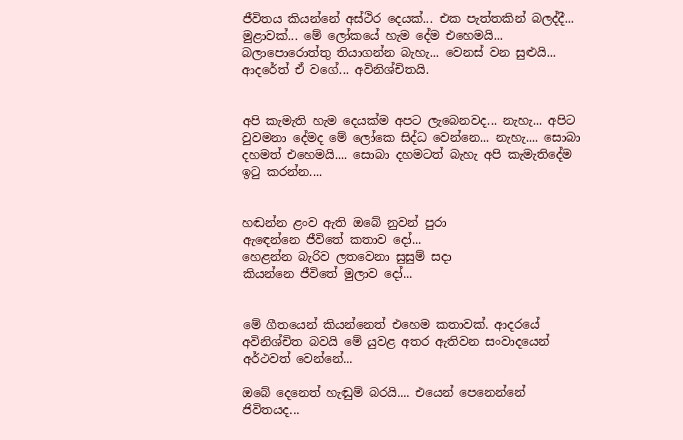ජීවිතය කියන්නේ අස්‌ථිර දෙයක්‌... එක පැත්තකින් බලද්දී... මුළාවක්‌... මේ ලෝකයේ හැම දේම එහෙමයි... බලාපොරොත්තු තියාගන්න බැහැ... වෙනස්‌ වන සුළුයි... ආදරේත් ඒ වගේ... අවිනිශ්චිතයි.


අපි කැමැති හැම දෙයක්‌ම අපට ලැබෙනවද... නැහැ... අපිට වුවමනා දේමද මේ ලෝකෙ සිද්ධ වෙන්නෙ... නැහැ.... සොබා දහමත් එහෙමයි.... සොබා දහමටත් බැහැ අපි කැමැතිදේම ඉටු කරන්න....


හඬන්න ළංව ඇති ඔබේ නුවන් පුරා
ඇඳෙන්නෙ ජීවිතේ කතාව දෝ...
හෙළන්න බැරිව ලතවෙනා සුසුම් සදා
කියන්නෙ ජීවිතේ මුලාව දෝ...


මේ ගීතයෙන් කියන්නෙත් එහෙම කතාවක්‌. ආදරයේ අවිනිශ්චිත බවයි මේ යුවළ අතර ඇතිවන සංවාදයෙන් අර්ථවත් වෙන්නේ...

ඔබේ දෙනෙත් හැඬුම් බරයි.... එයෙන් පෙනෙන්නේ ජිවිතයද...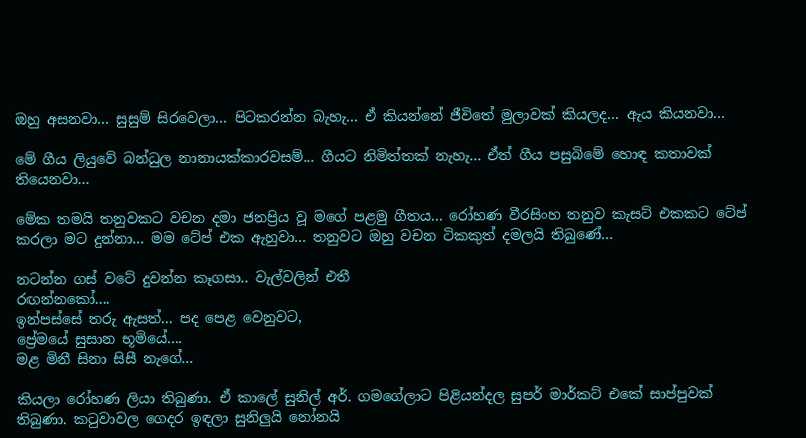ඔහු අසනවා... සුසුම් සිරවෙලා... පිටකරන්න බැහැ... ඒ කියන්නේ ජීවිතේ මුලාවක්‌ කියලද... ඇය කියනවා...

මේ ගීය ලියුවේ බන්ධුල නානායක්‌කාරවසම්... ගීයට නිමිත්තක්‌ නැහැ... ඒත් ගීය පසුබිමේ හොඳ කතාවක්‌ තියෙනවා...

මේක තමයි තනුවකට වචන දමා ජනප්‍රිය වූ මගේ පළමු ගීතය... රෝහණ වීරසිංහ තනුව කැසට්‌ එකකට ටේප් කරලා මට දුන්නා... මම ටේප් එක ඇහුවා... තනුවට ඔහු වචන ටිකකුත් දමලයි තිබුණේ...

නටන්න ගස්‌ වටේ දුවන්න කෑගසා.. වැල්වලින් එතී
රඟන්නකෝ....
ඉන්පස්‌සේ තරු ඇසත්... පද පෙළ වෙනුවට,
ප්‍රේමයේ සුසාන භූමියේ....
මළ මිනී සිනා සිසී නැගේ...

කියලා රෝහණ ලියා තිබුණා. ඒ කාලේ සුනිල් අර්. ගමගේලාට පිළියන්දල සුපර් මාර්කට්‌ එකේ සාප්පුවක්‌ තිබුණා. කටුවාවල ගෙදර ඉඳලා සුනිලුයි නෝනයි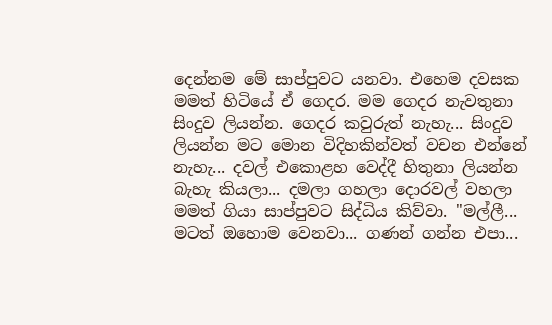දෙන්නම මේ සාප්පුවට යනවා. එහෙම දවසක මමත් හිටියේ ඒ ගෙදර. මම ගෙදර නැවතුනා සිංදුව ලියන්න. ගෙදර කවුරුත් නැහැ... සිංදුව ලියන්න මට මොන විදිහකින්වත් වචන එන්නේ නැහැ... දවල් එකොළහ වෙද්දී හිතුනා ලියන්න බැහැ කියලා... දමලා ගහලා දොරවල් වහලා මමත් ගියා සාප්පුවට සිද්ධිය කිව්වා. "මල්ලී... මටත් ඔහොම වෙනවා... ගණන් ගන්න එපා...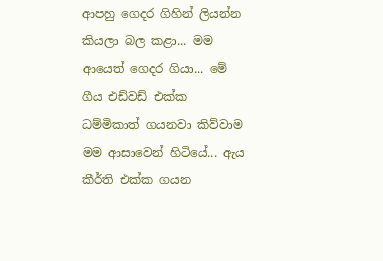ආපහු ගෙදර ගිහින් ලියන්න කියලා බල කළා... මම ආයෙත් ගෙදර ගියා... මේ ගීය එඩ්වඩ් එක්‌ක ධම්මිකාත් ගයනවා කිව්වාම මම ආසාවෙන් හිටියේ... ඇය කීර්ති එක්‌ක ගයන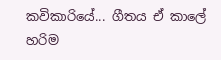කවිකාරියේ... ගීතය ඒ කාලේ හරිම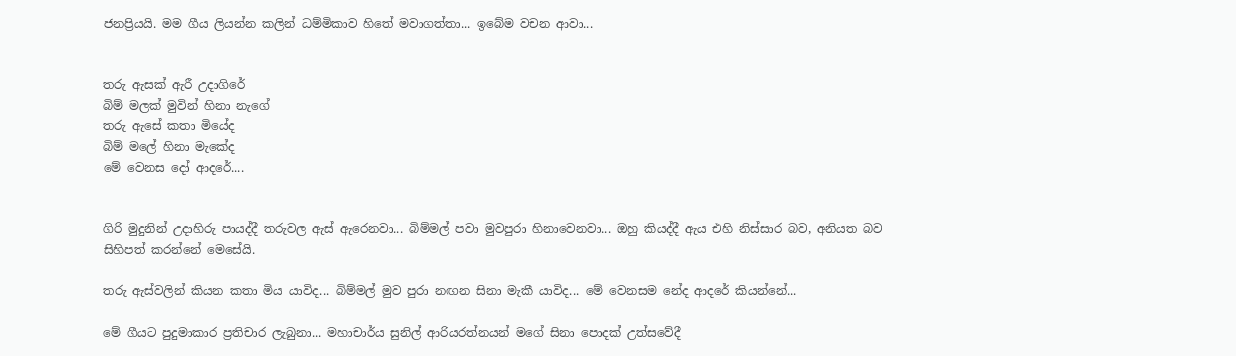ජනප්‍රියයි. මම ගීය ලියන්න කලින් ධම්මිකාව හිතේ මවාගත්තා... ඉබේම වචන ආවා...


තරු ඇසක්‌ ඇරී උදාගිරේ
බිම් මලක්‌ මුවින් හිනා නැගේ
තරු ඇසේ කතා මියේද
බිම් මලේ හිනා මැකේද
මේ වෙනස දෝ ආදරේ....


ගිරි මුදුනින් උදාහිරු පායද්දී තරුවල ඇස්‌ ඇරෙනවා... බිම්මල් පවා මුවපුරා හිනාවෙනවා... ඔහු කියද්දී ඇය එහි නිස්‌සාර බව, අනියත බව සිහිපත් කරන්නේ මෙසේයි.

තරු ඇස්‌වලින් කියන කතා මිය යාවිද... බිම්මල් මුව පුරා නඟන සිනා මැකී යාවිද... මේ වෙනසම නේද ආදරේ කියන්නේ...

මේ ගීයට පුදුමාකාර ප්‍රතිචාර ලැබුනා... මහාචාර්ය සුනිල් ආරියරත්නයන් මගේ සිනා පොදක්‌ උත්සවේදී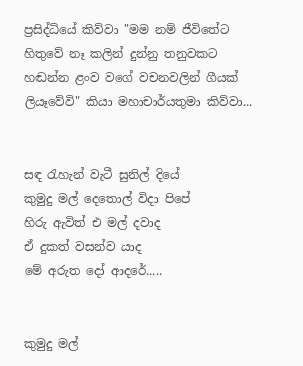ප්‍රසිද්ධියේ කිව්වා "මම නම් ජීවිතේට හිතුවේ නෑ කලින් දුන්නු තනුවකට හඬන්න ළංව වගේ වචනවලින් ගීයක්‌ ලියෑවේවි" කියා මහාචාර්යතුමා කිව්වා...


සඳ රැහැන් වැටී සුනිල් දියේ
කුමුදු මල් දෙතොල් විදා පිපේ
හිරු ඇවිත් එ මල් දවාද
ඒ දුකත් වසන්ව යාද
මේ අරුත දෝ ආදරේ.....


කුමුදු මල්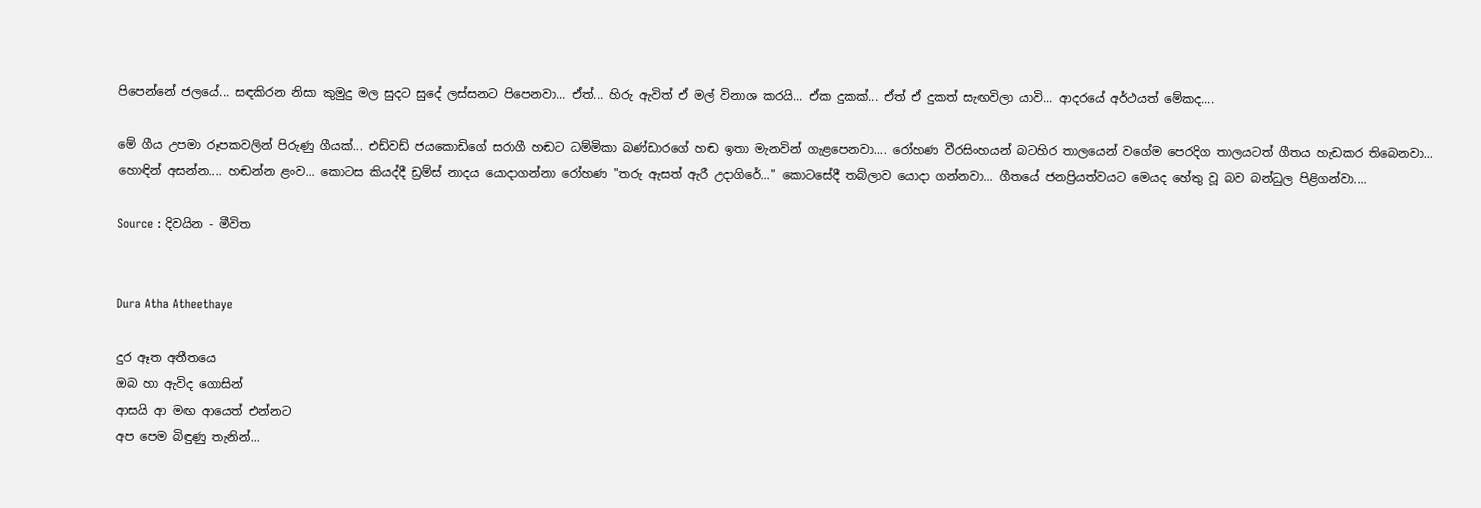පිපෙන්නේ ජලයේ... සඳකිරන නිසා කුමුදු මල සුදට සුදේ ලස්‌සනට පිපෙනවා... ඒත්... හිරු ඇවිත් ඒ මල් විනාශ කරයි... ඒක දුකක්‌... ඒත් ඒ දුකත් සැඟවිලා යාවි... ආදරයේ අර්ථයත් මේකද....

මේ ගීය උපමා රූපකවලින් පිරුණු ගීයක්‌... එඩ්වඩ් ජයකොඩිගේ සරාගී හඬට ධම්මිකා බණ්‌ඩාරගේ හඬ ඉතා මැනවින් ගැළපෙනවා.... රෝහණ වීරසිංහයන් බටහිර තාලයෙන් වගේම පෙරදිග තාලයටත් ගීතය හැඩකර තිබෙනවා... හොඳින් අසන්න.... හඬන්න ළංව... කොටස කියද්දී ඩ්‍රම්ස්‌ නාදය යොදාගන්නා රෝහණ "තරු ඇසත් ඇරී උදාගිරේ..." කොටසේදී තබ්ලාව යොදා ගන්නවා... ගීතයේ ජනප්‍රියත්වයට මෙයද හේතු වූ බව බන්ධුල පිළිගන්වා....

Source : දිවයින - මීවිත


Dura Atha Atheethaye

දුර ඈත අතීතයෙ
ඔබ හා ඇවිද ගොසින්
ආසයි ආ මඟ ආයෙත් එන්නට
අප පෙම බිඳුණු තැනින්...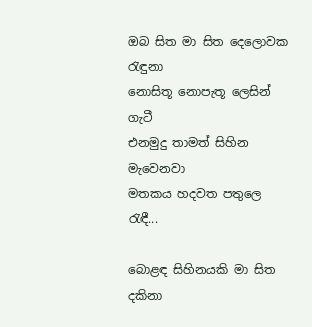ඔබ සිත මා සිත දෙලොවක රැඳුනා
නොසිතූ නොපැතූ ලෙසින් ගැටී
එනමුදු තාමත් සිහින මැවෙනවා
මතකය හදවත පතුලෙ රැඳී...

බොළඳ සිහිනයකි මා සිත දකිනා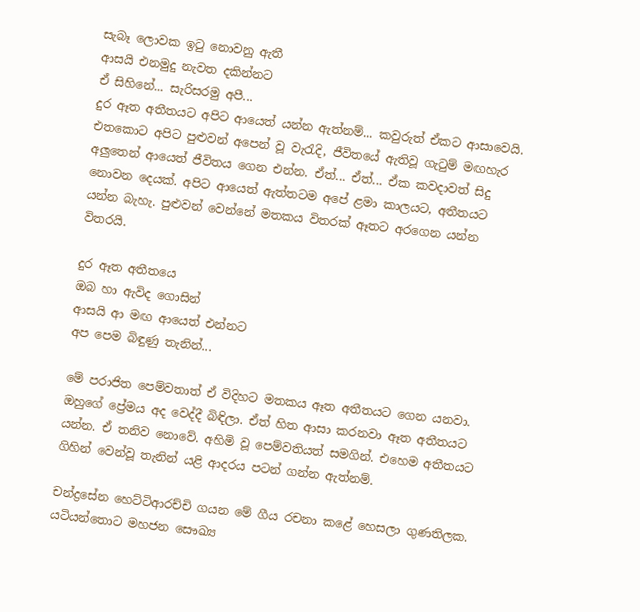සැබෑ ලොවක ඉටු නොවනු ඇතී
ආසයි එනමුදු නැවත දකින්නට
ඒ සිහිනේ... සැරිසරමු අපී...
දුර ඈත අතීතයට අපිට ආයෙත් යන්න ඇත්නම්... කවුරුත් ඒකට ආසාවෙයි. එතකොට අපිට පුළුවන් අපෙන් වූ වැරැදි, ජීවිතයේ ඇතිවූ ගැටුම් මඟහැර අලුතෙන් ආයෙත් ජීවිතය ගෙන එන්න. ඒත්... ඒත්... ඒක කවදාවත් සිදු නොවන දෙයක්‌. අපිට ආයෙත් ඇත්තටම අපේ ළමා කාලයට, අතීතයට යන්න බැහැ. පුළුවන් වෙන්නේ මතකය විතරක්‌ ඈතට අරගෙන යන්න විතරයි.

දුර ඈත අතීතයෙ
ඔබ හා ඇවිද ගොසින්
ආසයි ආ මඟ ආයෙත් එන්නට
අප පෙම බිඳුණු තැනින්...

මේ පරාජිත පෙම්වතාත් ඒ විදිහට මතකය ඈත අතීතයට ගෙන යනවා. ඔහුගේ ප්‍රේමය අද වෙද්දී බිඳිලා. ඒත් හිත ආසා කරනවා ඈත අතීතයට යන්න. ඒ තනිව නොවේ. අහිමි වූ පෙම්වතියත් සමගින්. එහෙම අතීතයට ගිහින් වෙන්වූ තැනින් යළි ආදරය පටන් ගන්න ඇත්නම්.

චන්ද්‍රසේන හෙට්‌ටිආරච්චි ගයන මේ ගීය රචනා කළේ හෙසලා ගුණතිලක. යටියන්තොට මහජන සෞඛ්‍ය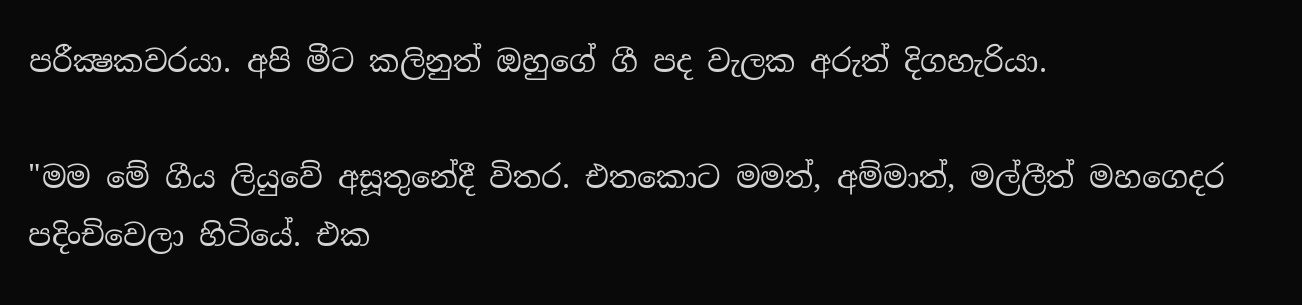පරීක්‍ෂකවරයා. අපි මීට කලිනුත් ඔහුගේ ගී පද වැලක අරුත් දිගහැරියා.

"මම මේ ගීය ලියුවේ අසූතුනේදී විතර. එතකොට මමත්, අම්මාත්, මල්ලීත් මහගෙදර පදිංචිවෙලා හිටියේ. එක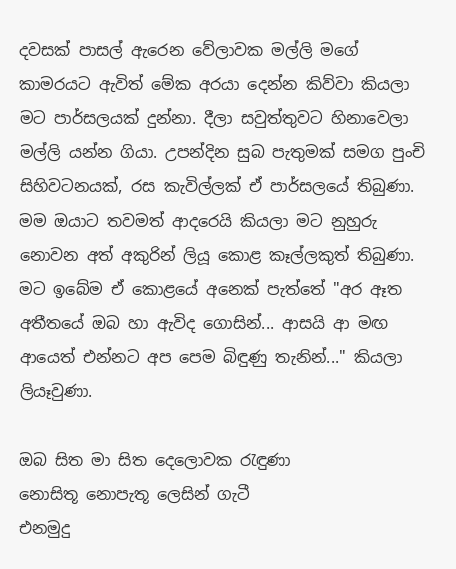දවසක්‌ පාසල් ඇරෙන වේලාවක මල්ලි මගේ කාමරයට ඇවිත් මේක අරයා දෙන්න කිව්වා කියලා මට පාර්සලයක්‌ දුන්නා. දීලා සවුත්තුවට හිනාවෙලා මල්ලි යන්න ගියා. උපන්දින සුබ පැතුමක්‌ සමග පුංචි සිහිවටනයක්‌, රස කැවිල්ලක්‌ ඒ පාර්සලයේ තිබුණා. මම ඔයාට තවමත් ආදරෙයි කියලා මට නුහුරු නොවන අත් අකුරින් ලියූ කොළ කෑල්ලකුත් තිබුණා. මට ඉබේම ඒ කොළයේ අනෙක්‌ පැත්තේ "අර ඈත අතීතයේ ඔබ හා ඇවිද ගොසින්... ආසයි ආ මඟ ආයෙත් එන්නට අප පෙම බිඳුණු තැනින්..." කියලා ලියෑවුණා.

ඔබ සිත මා සිත දෙලොවක රැඳුණා
නොසිතූ නොපැතූ ලෙසින් ගැටී
එනමුදු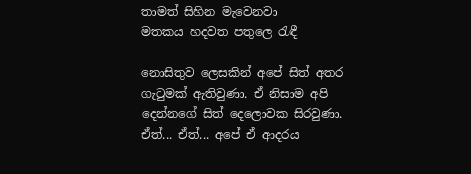තාමත් සිහින මැවෙනවා
මතකය හදවත පතුලෙ රැඳී

නොසිතුව ලෙසකින් අපේ සිත් අතර ගැටුමක්‌ ඇතිවුණා. ඒ නිසාම අපි දෙන්නගේ සිත් දෙලොවක සිරවුණා. ඒත්... ඒත්... අපේ ඒ ආදරය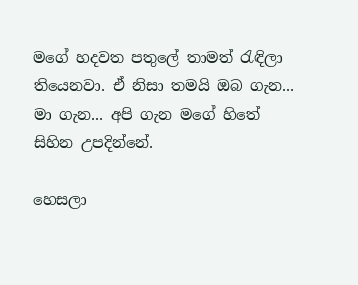මගේ හදවත පතුලේ තාමත් රැඳිලා තියෙනවා. ඒ නිසා තමයි ඔබ ගැන... මා ගැන... අපි ගැන මගේ හිතේ සිහින උපදින්නේ.

හෙසලා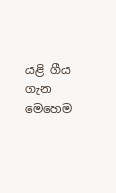යළි ගීය ගැන මෙහෙම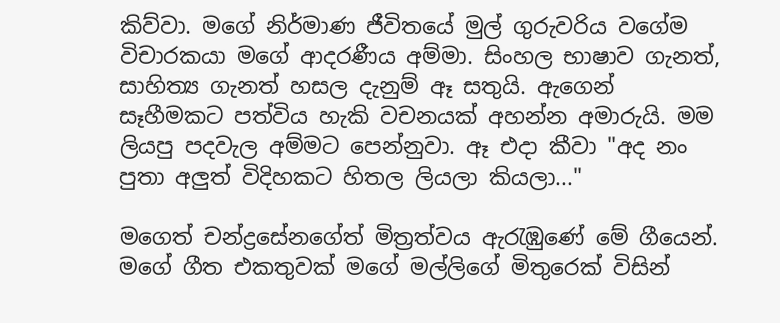කිව්වා. මගේ නිර්මාණ ජීවිතයේ මුල් ගුරුවරිය වගේම විචාරකයා මගේ ආදරණීය අම්මා. සිංහල භාෂාව ගැනත්, සාහිත්‍ය ගැනත් හසල දැනුම් ඈ සතුයි. ඇගෙන් සෑහීමකට පත්විය හැකි වචනයක්‌ අහන්න අමාරුයි. මම ලියපු පදවැල අම්මට පෙන්නුවා. ඈ එදා කීවා "අද නං පුතා අලුත් විදිහකට හිතල ලියලා කියලා..."

මගෙත් චන්ද්‍රසේනගේත් මිත්‍රත්වය ඇරැඹුණේ මේ ගීයෙන්. මගේ ගීත එකතුවක්‌ මගේ මල්ලිගේ මිතුරෙක්‌ විසින්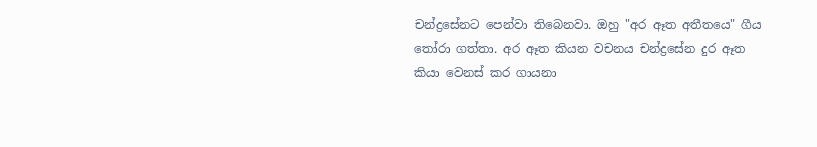චන්ද්‍රසේනට පෙන්වා තිබෙනවා. ඔහු "අර ඈත අතීතයෙ" ගීය තෝරා ගත්තා. අර ඈත කියන වචනය චන්ද්‍රසේන දුර ඈත කියා වෙනස්‌ කර ගායනා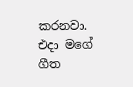කරනවා. එදා මගේ ගීත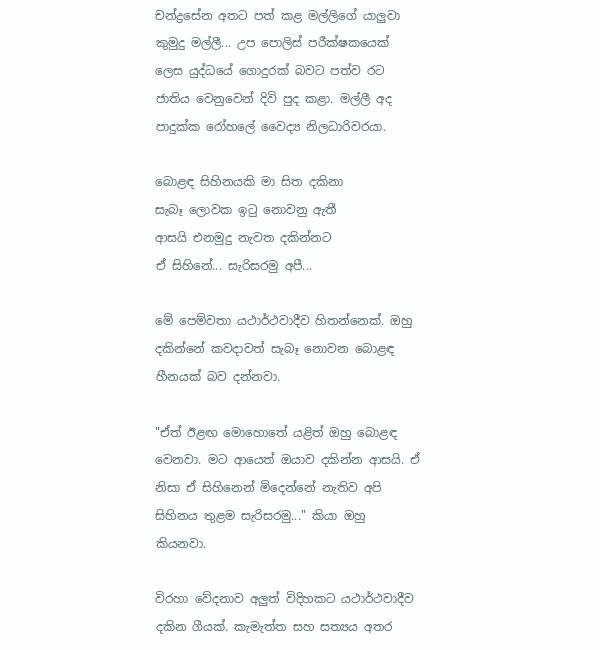චන්ද්‍රසේන අතට පත් කළ මල්ලිගේ යාලුවා කුමුදු මල්ලී... උප පොලිස්‌ පරීක්‌ෂකයෙක්‌ ලෙස යුද්ධයේ ගොදුරක්‌ බවට පත්ව රට ජාතිය වෙනුවෙන් දිවි පුද කළා. මල්ලී අද පාදුක්‌ක රෝහලේ වෛද්‍ය නිලධාරිවරයා.

බොළඳ සිහිනයකි මා සිත දකිනා
සැබෑ ලොවක ඉටු නොවනු ඇතී
ආසයි එනමුදු නැවත දකින්නට
ඒ සිහිනේ... සැරිසරමු අපී...

මේ පෙම්වතා යථාර්ථවාදීව හිතන්නෙක්‌. ඔහු දකින්නේ කවදාවත් සැබෑ නොවන බොළඳ හීනයක්‌ බව දන්නවා.

"ඒත් ඊළඟ මොහොතේ යළිත් ඔහු බොළඳ වෙනවා. මට ආයෙත් ඔයාව දකින්න ආසයි. ඒ නිසා ඒ සිහිනෙන් මිදෙන්නේ නැතිව අපි සිහිනය තුළම සැරිසරමු..." කියා ඔහු කියනවා.

විරහා වේදනාව අලුත් විදිහකට යථාර්ථවාදීව දකින ගීයක්‌. කැමැත්ත සහ සත්‍යය අතර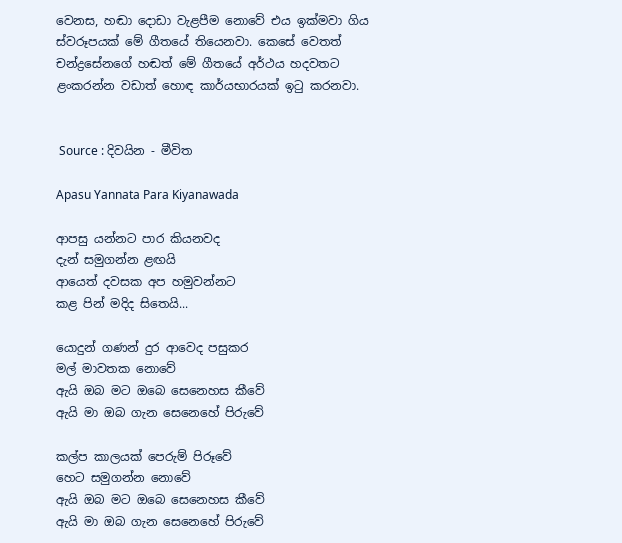වෙනස, හඬා දොඩා වැළපීම නොවේ එය ඉක්‌මවා ගිය ස්‌වරූපයක්‌ මේ ගීතයේ තියෙනවා. කෙසේ වෙතත් චන්ද්‍රසේනගේ හඬත් මේ ගීතයේ අර්ථය හදවතට ළංකරන්න වඩාත් හොඳ කාර්යභාරයක්‌ ඉටු කරනවා.


 Source : දිවයින - මීවිත

Apasu Yannata Para Kiyanawada

ආපසු යන්නට පාර කියනවද
දැන් සමුගන්න ළඟයි
ආයෙත් දවසක අප හමුවන්නට
කළ පින් මදිද සිතෙයි...

යොදුන් ගණන් දුර ආවෙද පසුකර
මල් මාවතක නොවේ
ඇයි ඔබ මට ඔබෙ සෙනෙහස කීවේ
ඇයි මා ඔබ ගැන සෙනෙහේ පිරුවේ

කල්ප කාලයක්‌ පෙරුම් පිරූවේ
හෙට සමුගන්න නොවේ
ඇයි ඔබ මට ඔබෙ සෙනෙහස කීවේ
ඇයි මා ඔබ ගැන සෙනෙහේ පිරුවේ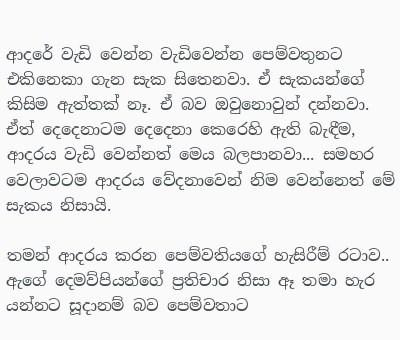ආදරේ වැඩි වෙන්න වැඩිවෙන්න පෙම්වතුනට එකිනෙකා ගැන සැක සිතෙනවා. ඒ සැකයන්ගේ කිසිම ඇත්තක්‌ නෑ. ඒ බව ඔවුනොවුන් දන්නවා. ඒත් දෙදෙනාටම දෙදෙනා කෙරෙහි ඇති බැඳීම, ආදරය වැඩි වෙන්නත් මෙය බලපානවා... සමහර වෙලාවටම ආදරය වේදනාවෙන් නිම වෙන්නෙත් මේ සැකය නිසායි.

තමන් ආදරය කරන පෙම්වතියගේ හැසිරීම් රටාව.. ඇගේ දෙමව්පියන්ගේ ප්‍රතිචාර නිසා ඈ තමා හැර යන්නට සූදානම් බව පෙම්වතාට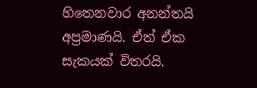හිතෙනවාර අනන්තයි අප්‍රමාණයි. ඒත් ඒක සැකයක්‌ විතරයි.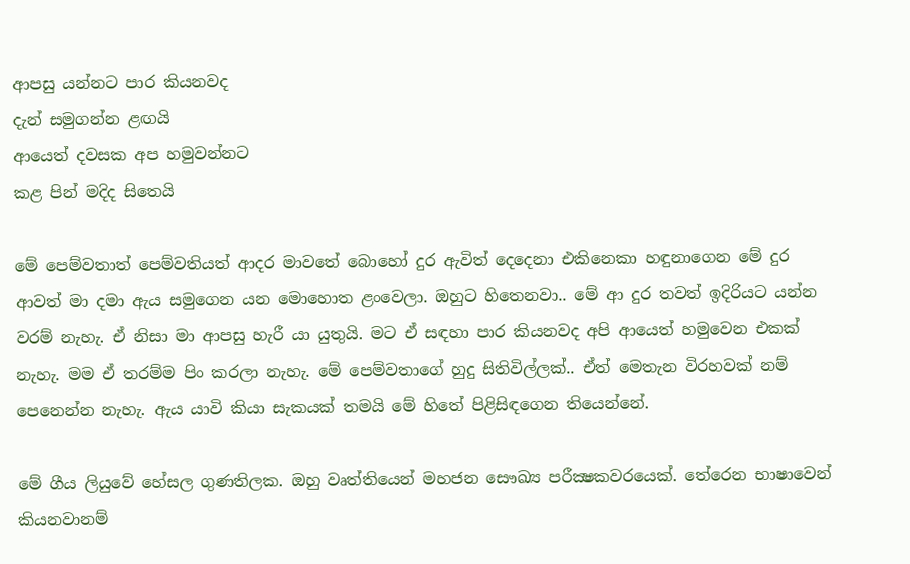ආපසු යන්නට පාර කියනවද
දැන් සමුගන්න ළඟයි
ආයෙත් දවසක අප හමුවන්නට
කළ පින් මදිද සිතෙයි

මේ පෙම්වතාත් පෙම්වතියත් ආදර මාවතේ බොහෝ දුර ඇවිත් දෙදෙනා එකිනෙකා හඳුනාගෙන මේ දුර ආවත් මා දමා ඇය සමුගෙන යන මොහොත ළංවෙලා. ඔහුට හිතෙනවා.. මේ ආ දුර තවත් ඉදිරියට යන්න වරම් නැහැ. ඒ නිසා මා ආපසු හැරී යා යුතුයි. මට ඒ සඳහා පාර කියනවද අපි ආයෙත් හමුවෙන එකක්‌ නැහැ. මම ඒ තරම්ම පිං කරලා නැහැ. මේ පෙම්වතාගේ හුදු සිතිවිල්ලක්‌.. ඒත් මෙතැන විරහවක්‌ නම් පෙනෙන්න නැහැ. ඇය යාවි කියා සැකයක්‌ තමයි මේ හිතේ පිළිසිඳගෙන තියෙන්නේ.

මේ ගීය ලියුවේ හේසල ගුණතිලක. ඔහු වෘත්තියෙන් මහජන සෞඛ්‍ය පරීක්‍ෂකවරයෙක්‌. තේරෙන භාෂාවෙන් කියනවානම්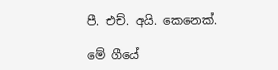පී. එච්. අයි. කෙනෙක්‌.

මේ ගීයේ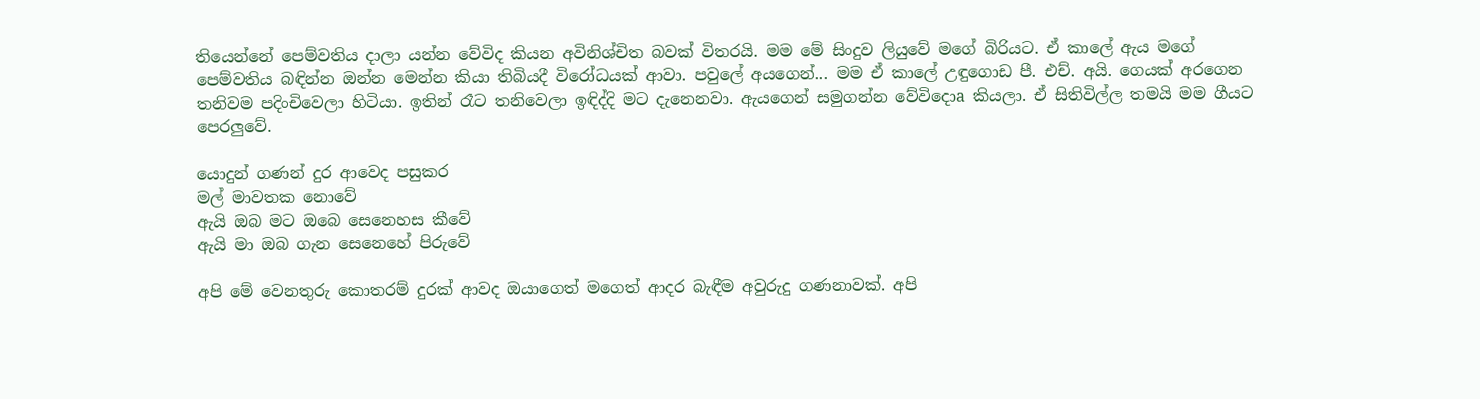තියෙන්නේ පෙම්වතිය දාලා යන්න වේවිද කියන අවිනිශ්චිත බවක්‌ විතරයි. මම මේ සිංදුව ලියුවේ මගේ බිරියට. ඒ කාලේ ඇය මගේ පෙම්වතිය බඳින්න ඔන්න මෙන්න කියා තිබියදී විරෝධයක්‌ ආවා. පවුලේ අයගෙන්... මම ඒ කාලේ උඳුගොඩ පී. එච්. අයි. ගෙයක්‌ අරගෙන තනිවම පදිංචිවෙලා හිටියා. ඉතින් රෑට තනිවෙලා ඉඳිද්දි මට දැනෙනවා. ඇයගෙන් සමුගන්න වේවිදොa කියලා. ඒ සිතිවිල්ල තමයි මම ගීයට පෙරලුවේ.

යොදුන් ගණන් දුර ආවෙද පසුකර
මල් මාවතක නොවේ
ඇයි ඔබ මට ඔබෙ සෙනෙහස කීවේ
ඇයි මා ඔබ ගැන සෙනෙහේ පිරුවේ

අපි මේ වෙනතුරු කොතරම් දුරක්‌ ආවද ඔයාගෙත් මගෙත් ආදර බැඳීම අවුරුදු ගණනාවක්‌. අපි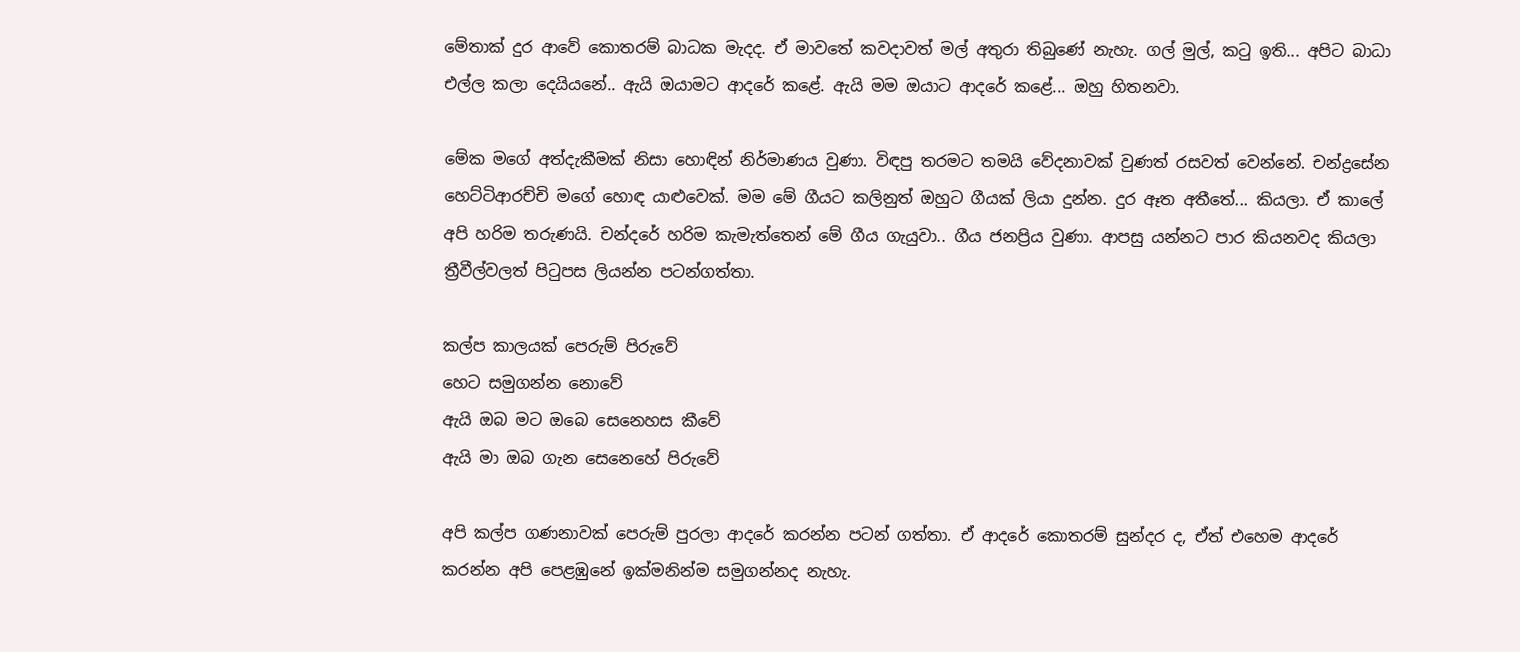මේතාක්‌ දුර ආවේ කොතරම් බාධක මැදද. ඒ මාවතේ කවදාවත් මල් අතුරා තිබුණේ නැහැ. ගල් මුල්, කටු ඉති... අපිට බාධා එල්ල කලා දෙයියනේ.. ඇයි ඔයාමට ආදරේ කළේ. ඇයි මම ඔයාට ආදරේ කළේ... ඔහු හිතනවා.

මේක මගේ අත්දැකීමක්‌ නිසා හොඳින් නිර්මාණය වුණා. විඳපු තරමට තමයි වේදනාවක්‌ වුණත් රසවත් වෙන්නේ. චන්ද්‍රසේන හෙට්‌ටිආරච්චි මගේ හොඳ යාළුවෙක්‌. මම මේ ගීයට කලිනුත් ඔහුට ගීයක්‌ ලියා දුන්න. දුර ඈත අතීතේ... කියලා. ඒ කාලේ අපි හරිම තරුණයි. චන්දරේ හරිම කැමැත්තෙන් මේ ගීය ගැයුවා.. ගීය ජනප්‍රිය වුණා. ආපසු යන්නට පාර කියනවද කියලා ත්‍රීවීල්වලත් පිටුපස ලියන්න පටන්ගත්තා.

කල්ප කාලයක්‌ පෙරුම් පිරුවේ
හෙට සමුගන්න නොවේ
ඇයි ඔබ මට ඔබෙ සෙනෙහස කීවේ
ඇයි මා ඔබ ගැන සෙනෙහේ පිරුවේ

අපි කල්ප ගණනාවක්‌ පෙරුම් පුරලා ආදරේ කරන්න පටන් ගත්තා. ඒ ආදරේ කොතරම් සුන්දර ද, ඒත් එහෙම ආදරේ කරන්න අපි පෙළඹුනේ ඉක්‌මනින්ම සමුගන්නද නැහැ.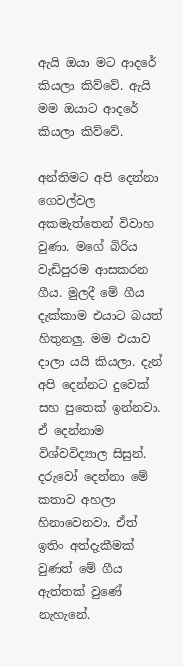ඇයි ඔයා මට ආදරේ කියලා කිව්වේ. ඇයි මම ඔයාට ආදරේ කියලා කිව්වේ.

අන්තිමට අපි දෙන්නා ගෙවල්වල අකමැත්තෙන් විවාහ වුණා. මගේ බිරිය වැඩිපුරම ආසකරන ගීය. මුලදී මේ ගීය දැක්‌කාම එයාට බයත් හිතුනලු. මම එයාව දාලා යයි කියලා. දැන් අපි දෙන්නට දුවෙක්‌ සහ පුතෙක්‌ ඉන්නවා. ඒ දෙන්නාම විශ්වවිද්‍යාල සිසුන්. දරුවෝ දෙන්නා මේ කතාව අහලා හිනාවෙනවා. ඒත් ඉතිං අත්දැකීමක්‌ වුණත් මේ ගීය ඇත්තක්‌ වුණේ නැහැනේ.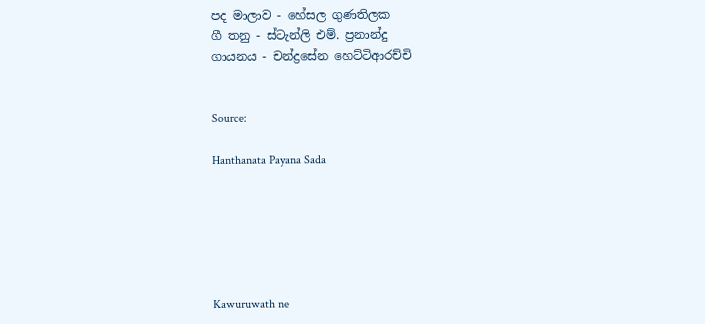පද මාලාව - හේසල ගුණතිලක
ගී තනු - ස්‌ටැන්ලි එම්. ප්‍රනාන්දු
ගායනය - චන්ද්‍රසේන හෙට්‌ටිආරච්චි


Source:

Hanthanata Payana Sada






Kawuruwath ne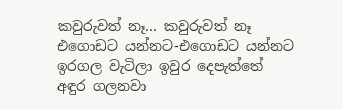කවුරුවත් නෑ... කවුරුවත් නෑ
එගොඩට යන්නට-එගොඩට යන්නට
ඉරගල වැටිලා ඉවුර දෙපැත්තේ
අඳුර ගලනවා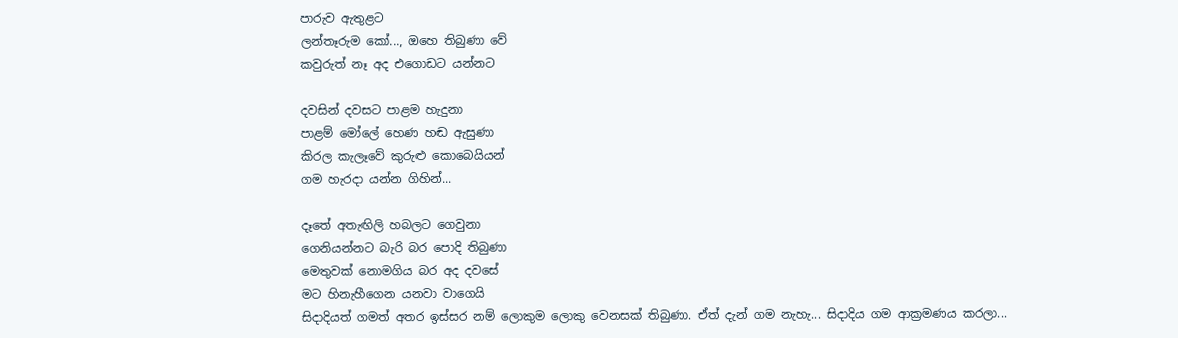පාරුව ඇතුළට
ලන්තෑරුම කෝ..., ඔහෙ තිබුණා වේ
කවුරුත් නෑ අද එගොඩට යන්නට

දවසින් දවසට පාළම හැදුනා
පාළම් මෝලේ හෙණ හඬ ඇසුණා
කිරල කැලෑවේ කුරුළු කොබෙයියන්
ගම හැරදා යන්න ගිහින්...

දෑතේ අතැඟිලි හබලට ගෙවුනා
ගෙනියන්නට බැරි බර පොදි තිබුණා
මෙතුවක්‌ නොමගිය බර අද දවසේ
මට හිනැහීගෙන යනවා වාගෙයි
සිදාදියත් ගමත් අතර ඉස්‌සර නම් ලොකුම ලොකු වෙනසක්‌ තිබුණා. ඒත් දැන් ගම නැහැ... සිදාදිය ගම ආක්‍රමණය කරලා...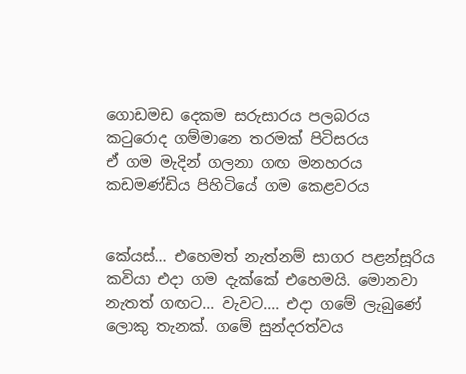ගොඩමඩ දෙකම සරුසාරය පලබරය
කටුරොද ගම්මානෙ තරමක්‌ පිටිසරය
ඒ ගම මැදින් ගලනා ගඟ මනහරය
කඩමණ්‌ඩිය පිහිටියේ ගම කෙළවරය


කේයස්‌... එහෙමත් නැත්නම් සාගර පළන්සූරිය කවියා එදා ගම දැක්‌කේ එහෙමයි. මොනවා නැතත් ගඟට... වැවට.... එදා ගමේ ලැබුණේ ලොකු තැනක්‌. ගමේ සුන්දරත්වය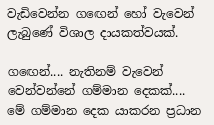වැඩිවෙන්න ගඟෙන් හෝ වැවෙන් ලැබුණේ විශාල දායකත්වයක්‌.

ගඟෙන්.... නැතිනම් වැවෙන් වෙන්වන්නේ ගම්මාන දෙකක්‌.... මේ ගම්මාන දෙක යාකරන ප්‍රධාන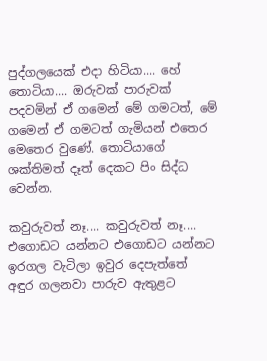පුද්ගලයෙක්‌ එදා හිටියා.... හේ තොටියා.... ඔරුවක්‌ පාරුවක්‌ පදවමින් ඒ ගමෙන් මේ ගමටත්, මේ ගමෙන් ඒ ගමටත් ගැමියන් එතෙර මෙතෙර වුණේ. තොටියාගේ ශක්‌තිමත් දෑත් දෙකට පිං සිද්ධ වෙන්න.

කවුරුවත් නෑ.... කවුරුවත් නෑ....
එගොඩට යන්නට එගොඩට යන්නට
ඉරගල වැටිලා ඉවුර දෙපැත්තේ
අඳුර ගලනවා පාරුව ඇතුළට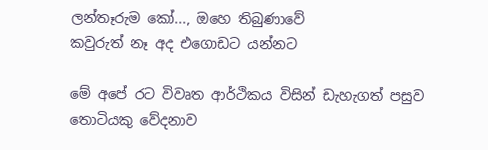ලන්තෑරුම කෝ..., ඔහෙ තිබුණාවේ
කවුරුත් නෑ අද එගොඩට යන්නට

මේ අපේ රට විවෘත ආර්ථිකය විසින් ඩැහැගත් පසුව තොටියකු වේදනාව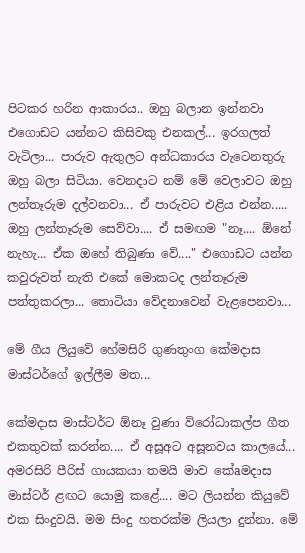පිටකර හරින ආකාරය.. ඔහු බලාන ඉන්නවා එගොඩට යන්නට කිසිවකු එනකල්... ඉරගලත් වැටිලා... පාරුව ඇතුලට අන්ධකාරය වැටෙනතුරු ඔහු බලා සිටියා. වෙනදාට නම් මේ වෙලාවට ඔහු ලන්තෑරුම දල්වනවා... ඒ පාරුවට එළිය එන්න..... ඔහු ලන්තෑරුම සෙව්වා.... ඒ සමඟම "නෑ.... ඕනේ නැහැ... ඒක ඔහේ තිබුණා වේ...." එගොඩට යන්න කවුරුවත් නැති එකේ මොකටද ලන්තෑරුම පත්තුකරලා... තොටියා වේදනාවෙන් වැළපෙනවා...

මේ ගීය ලියුවේ හේමසිරි ගුණතුංග කේමදාස මාස්‌ටර්ගේ ඉල්ලීම මත...

කේමදාස මාස්‌ටර්ට ඕනෑ වුණා විරෝධාකල්ප ගීත එකතුවක්‌ කරන්න.... ඒ අසූඅට අසූනවය කාලයේ... අමරසිරි පීරිස්‌ ගායකයා තමයි මාව කේaමදාස මාස්‌ටර් ළඟට යොමු කළේ.... මට ලියන්න කියුවේ එක සිංදුවයි. මම සිංදු හතරක්‌ම ලියලා දුන්නා. මේ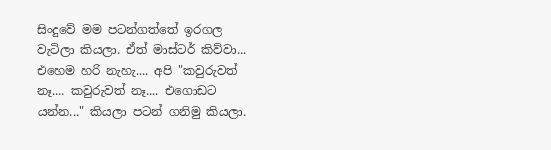සිංදුවේ මම පටන්ගත්තේ ඉරගල වැටිලා කියලා. ඒත් මාස්‌ටර් කිව්වා... එහෙම හරි නැහැ.... අපි "කවුරුවත් නෑ.... කවුරුවත් නෑ.... එගොඩට යන්න..." කියලා පටන් ගනිමු කියලා.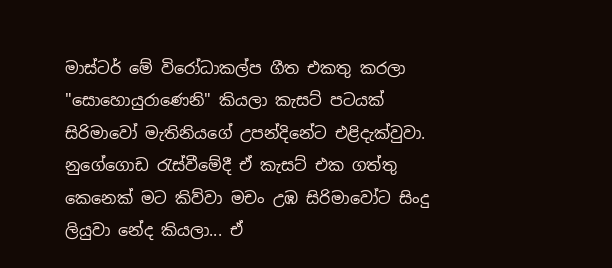මාස්‌ටර් මේ විරෝධාකල්ප ගීත එකතු කරලා "සොහොයුරාණෙනි" කියලා කැසට්‌ පටයක්‌ සිරිමාවෝ මැතිනියගේ උපන්දිනේට එළිදැක්‌වුවා. නුගේගොඩ රැස්‌වීමේදී ඒ කැසට්‌ එක ගත්තු කෙනෙක්‌ මට කිව්වා මචං උඹ සිරිමාවෝට සිංදු ලියුවා නේද කියලා... ඒ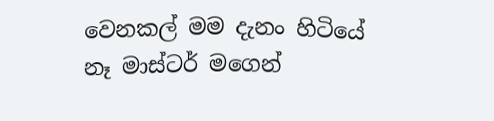වෙනකල් මම දැනං හිටියේ නෑ මාස්‌ටර් මගෙන්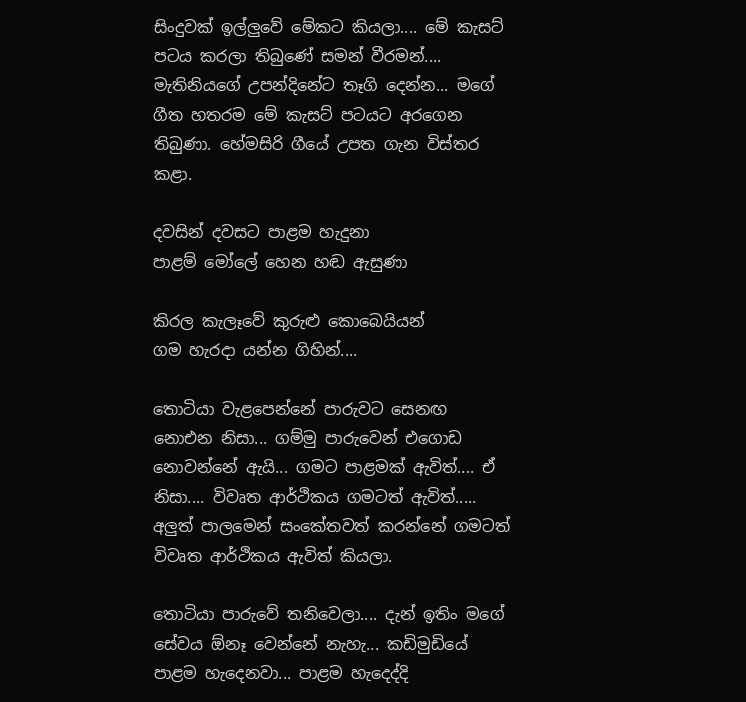සිංදුවක්‌ ඉල්ලුවේ මේකට කියලා.... මේ කැසට්‌ පටය කරලා තිබුණේ සමන් වීරමන්.... මැතිනියගේ උපන්දිනේට තෑගි දෙන්න... මගේ ගීත හතරම මේ කැසට්‌ පටයට අරගෙන තිබුණා. හේමසිරි ගීයේ උපත ගැන විස්‌තර කළා.

දවසින් දවසට පාළම හැදුනා
පාළම් මෝලේ හෙන හඬ ඇසුණා

කිරල කැලෑවේ කුරුළු කොබෙයියන්
ගම හැරදා යන්න ගිහින්....

තොටියා වැළපෙන්නේ පාරුවට සෙනඟ නොඑන නිසා... ගම්මු පාරුවෙන් එගොඩ නොවන්නේ ඇයි... ගමට පාළමක්‌ ඇවිත්.... ඒ නිසා.... විවෘත ආර්ථිකය ගමටත් ඇවිත්..... අලුත් පාලමෙන් සංකේතවත් කරන්නේ ගමටත් විවෘත ආර්ථිකය ඇවිත් කියලා.

තොටියා පාරුවේ තනිවෙලා.... දැන් ඉතිං මගේ සේවය ඕනෑ වෙන්නේ නැහැ... කඩිමුඩියේ පාළම හැදෙනවා... පාළම හැදෙද්දි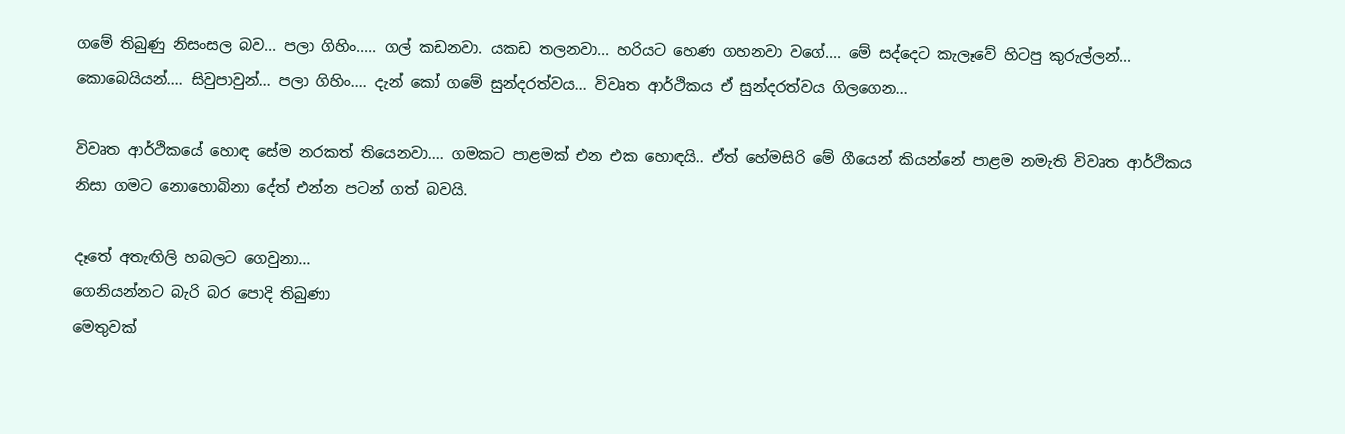ගමේ තිබුණු නිසංසල බව... පලා ගිහිං..... ගල් කඩනවා. යකඩ තලනවා... හරියට හෙණ ගහනවා වගේ.... මේ සද්දෙට කැලෑවේ හිටපු කුරුල්ලන්... කොබෙයියන්.... සිවුපාවුන්... පලා ගිහිං.... දැන් කෝ ගමේ සුන්දරත්වය... විවෘත ආර්ථිකය ඒ සුන්දරත්වය ගිලගෙන...

විවෘත ආර්ථිකයේ හොඳ සේම නරකත් තියෙනවා.... ගමකට පාළමක්‌ එන එක හොඳයි.. ඒත් හේමසිරි මේ ගීයෙන් කියන්නේ පාළම නමැති විවෘත ආර්ථිකය නිසා ගමට නොහොබිනා දේත් එන්න පටන් ගත් බවයි.

දෑතේ අතැඟිලි හබලට ගෙවුනා...
ගෙනියන්නට බැරි බර පොදි තිබුණා
මෙතුවක්‌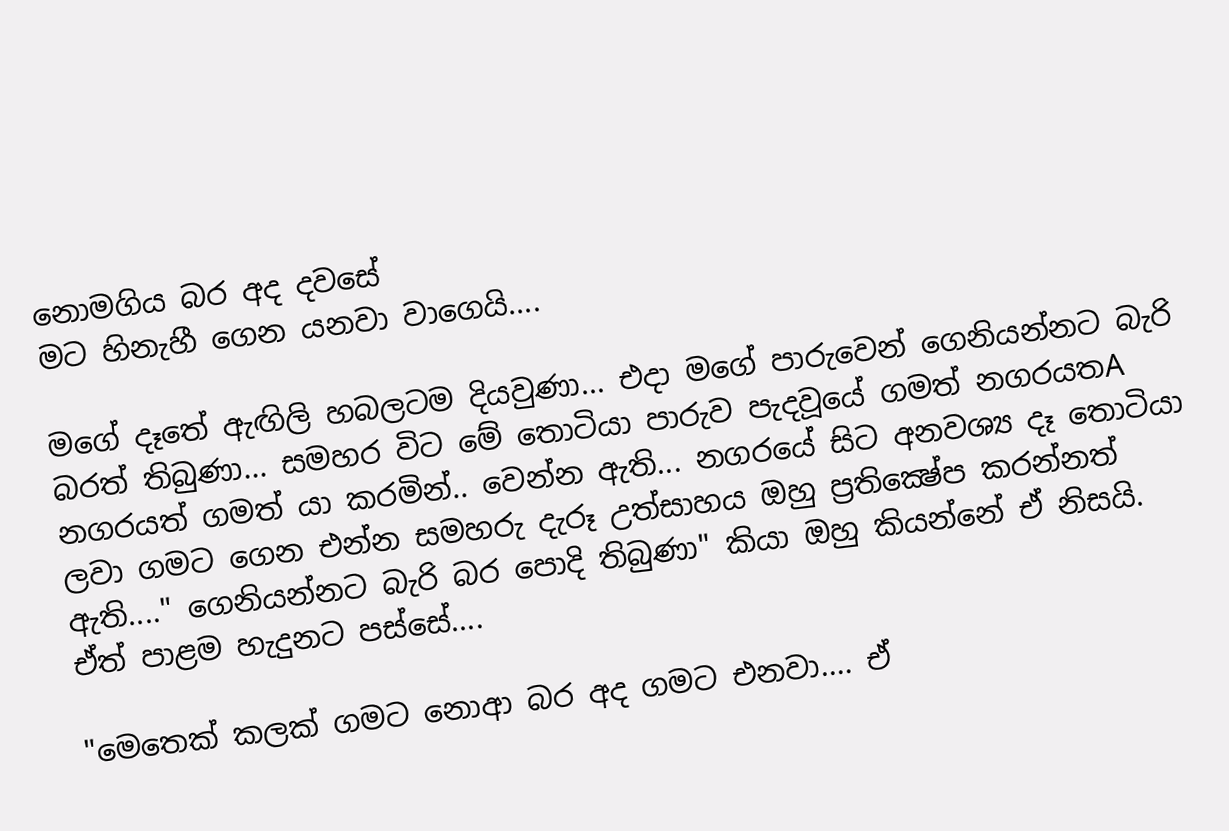නොමගිය බර අද දවසේ
මට හිනැහී ගෙන යනවා වාගෙයි....

මගේ දෑතේ ඇඟිලි හබලටම දියවුණා... එදා මගේ පාරුවෙන් ගෙනියන්නට බැරි බරත් තිබුණා... සමහර විට මේ තොටියා පාරුව පැදවූයේ ගමත් නගරයතA නගරයත් ගමත් යා කරමින්.. වෙන්න ඇති... නගරයේ සිට අනවශ්‍ය දෑ තොටියා ලවා ගමට ගෙන එන්න සමහරු දැරූ උත්සාහය ඔහු ප්‍රතික්‍ෂේප කරන්නත් ඇති...." ගෙනියන්නට බැරි බර පොදි තිබුණා" කියා ඔහු කියන්නේ ඒ නිසයි. ඒත් පාළම හැදුනට පස්‌සේ....

"මෙතෙක්‌ කලක්‌ ගමට නොආ බර අද ගමට එනවා.... ඒ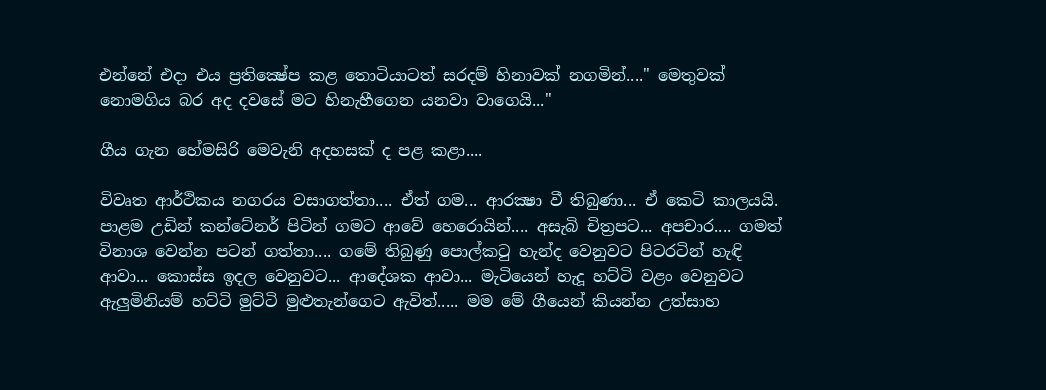එන්නේ එදා එය ප්‍රතික්‍ෂේප කළ තොටියාටත් සරදම් හිනාවක්‌ නගමින්...." මෙතුවක්‌ නොමගිය බර අද දවසේ මට හිනැහීගෙන යනවා වාගෙයි..."

ගීය ගැන හේමසිරි මෙවැනි අදහසක්‌ ද පළ කළා....

විවෘත ආර්ථිකය නගරය වසාගත්තා.... ඒත් ගම... ආරක්‍ෂා වී තිබුණා... ඒ කෙටි කාලයයි. පාළම උඩින් කන්ටේනර් පිටින් ගමට ආවේ හෙරොයින්.... අසැබි චිත්‍රපට... අපචාර.... ගමත් විනාශ වෙන්න පටන් ගත්තා.... ගමේ තිබුණු පොල්කටු හැන්ද වෙනුවට පිටරටින් හැඳි ආවා... කොස්‌ස ඉදල වෙනුවට... ආදේශක ආවා... මැටියෙන් හැදූ හට්‌ටි වළං වෙනුවට ඇලුමිනියම් හට්‌ටි මුට්‌ටි මුළුතැන්ගෙට ඇවිත්..... මම මේ ගීයෙන් කියන්න උත්සාහ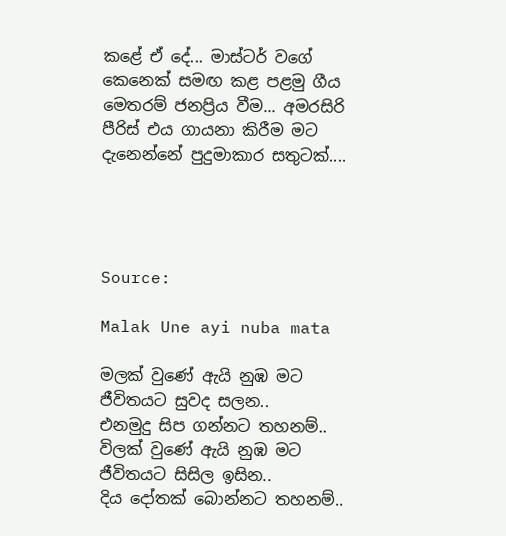කළේ ඒ දේ... මාස්‌ටර් වගේ කෙනෙක්‌ සමඟ කළ පළමු ගීය මෙතරම් ජනප්‍රිය වීම... අමරසිරි පීරිස්‌ එය ගායනා කිරීම මට දැනෙන්නේ පුදුමාකාර සතුටක්‌....




Source:

Malak Une ayi nuba mata

මලක් වුණේ ඇයි නුඹ මට
ජීවිතයට සුවද සලන..
එනමුදු සිප ගන්නට තහනම්..
විලක් වුණේ ඇයි නුඹ මට
ජීවිතයට සිසිල ඉසින..
දිය දෝතක් බොන්නට තහනම්..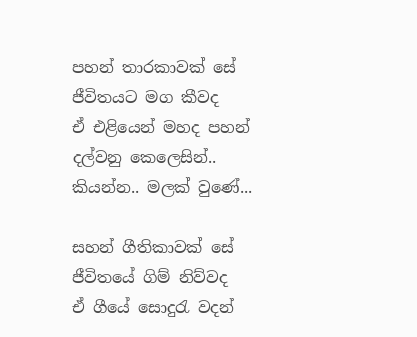පහන් තාරකාවක් සේ ජීවිතයට මග කීවද
ඒ එළියෙන් මහද පහන් දල්වනු කෙලෙසින්..
කියන්න.. මලක් වුණේ...

සහන් ගීතිකාවක් සේ ජීවිතයේ ගිම් නිව්වද
ඒ ගීයේ සොදුරැ වදන්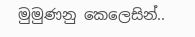මුමුණනු කෙලෙසින්..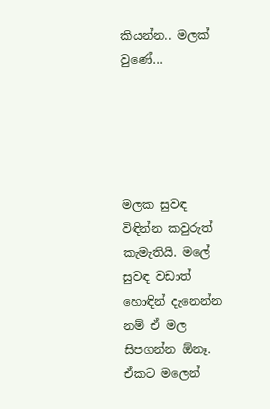කියන්න.. මලක් වුණේ...





මලක සුවඳ විඳින්න කවුරුත් කැමැතියි. මලේ සුවඳ වඩාත් හොඳින් දැනෙන්න නම් ඒ මල සිපගන්න ඕනෑ. ඒකට මලෙන්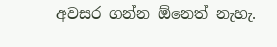අවසර ගන්න ඕනෙත් නැහැ.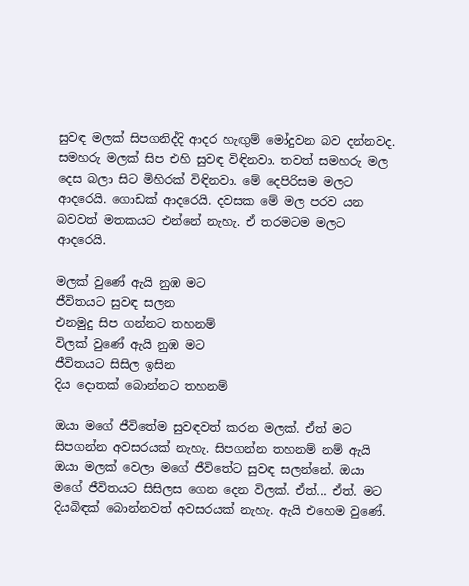සුවඳ මලක්‌ සිපගනිද්දි ආදර හැඟුම් මෝදුවන බව දන්නවද. සමහරු මලක්‌ සිප එහි සුවඳ විඳිනවා. තවත් සමහරු මල දෙස බලා සිට මිහිරක්‌ විඳිනවා. මේ දෙපිරිසම මලට ආදරෙයි. ගොඩක්‌ ආදරෙයි. දවසක මේ මල පරව යන බවවත් මතකයට එන්නේ නැහැ. ඒ තරමටම මලට ආදරෙයි.

මලක්‌ වුණේ ඇයි නුඹ මට
ජීවිතයට සුවඳ සලන
එනමුදු සිප ගන්නට තහනම්
විලක්‌ වුණේ ඇයි නුඹ මට
ජීවිතයට සිසිල ඉසින
දිය දොතක්‌ බොන්නට තහනම්

ඔයා මගේ ජීවිතේම සුවඳවත් කරන මලක්‌. ඒත් මට සිපගන්න අවසරයක්‌ නැහැ. සිපගන්න තහනම් නම් ඇයි ඔයා මලක්‌ වෙලා මගේ ජීවිතේට සුවඳ සලන්නේ. ඔයා මගේ ජීවිතයට සිසිලස ගෙන දෙන විලක්‌. ඒත්... ඒත්. මට දියබිඳක්‌ බොන්නවත් අවසරයක්‌ නැහැ. ඇයි එහෙම වුණේ.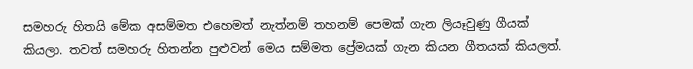සමහරු හිතයි මේක අසම්මත එහෙමත් නැත්නම් තහනම් පෙමක්‌ ගැන ලියෑවුණු ගීයක්‌ කියලා. තවත් සමහරු හිතන්න පුළුවන් මෙය සම්මත ප්‍රේමයක්‌ ගැන කියන ගීතයක්‌ කියලත්.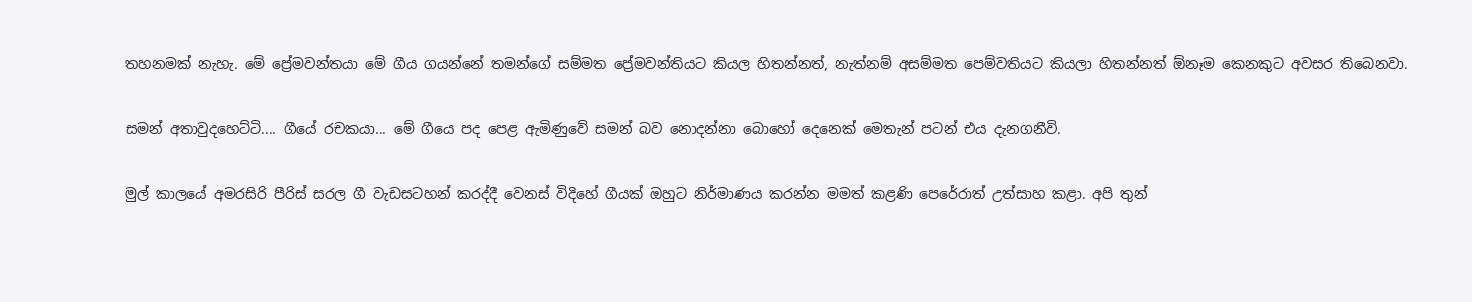තහනමක්‌ නැහැ. මේ ප්‍රේමවන්තයා මේ ගීය ගයන්නේ තමන්ගේ සම්මත ප්‍රේමවන්තියට කියල හිතන්නත්, නැත්නම් අසම්මත පෙම්වතියට කියලා හිතන්නත් ඕනෑම කෙනකුට අවසර තිබෙනවා.

සමන් අතාවුදහෙට්‌ටි.... ගීයේ රචකයා... මේ ගීයෙ පද පෙළ ඇමිණුවේ සමන් බව නොදන්නා බොහෝ දෙනෙක්‌ මෙතැන් පටන් එය දැනගනීවි.

මුල් කාලයේ අමරසිරි පීරිස්‌ සරල ගී වැඩසටහන් කරද්දී වෙනස්‌ විදිහේ ගීයක්‌ ඔහුට නිර්මාණය කරන්න මමත් කළණි පෙරේරාත් උත්සාහ කළා. අපි තුන්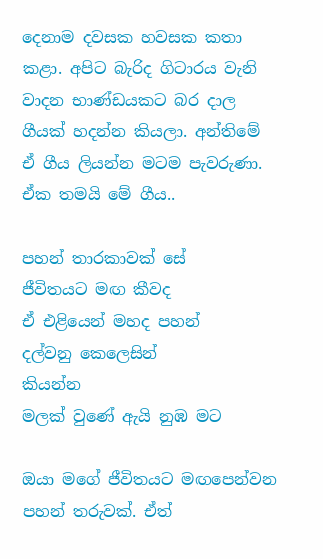දෙනාම දවසක හවසක කතා කළා. අපිට බැරිද ගිටාරය වැනි වාදන භාණ්‌ඩයකට බර දාල ගීයක්‌ හදන්න කියලා. අන්තිමේ ඒ ගීය ලියන්න මටම පැවරුණා. ඒක තමයි මේ ගීය..

පහන් තාරකාවක්‌ සේ
ජීවිතයට මඟ කීවද
ඒ එළියෙන් මහද පහන්
දල්වනු කෙලෙසින්
කියන්න
මලක්‌ වුණේ ඇයි නුඹ මට

ඔයා මගේ ජීවිතයට මඟපෙන්වන පහන් තරුවක්‌. ඒත්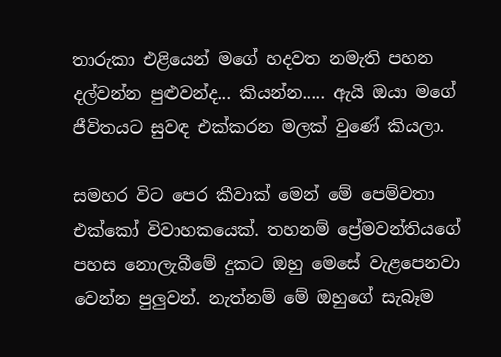තාරුකා එළියෙන් මගේ හදවත නමැති පහන දල්වන්න පුළුවන්ද... කියන්න..... ඇයි ඔයා මගේ ජීවිතයට සුවඳ එක්‌කරන මලක්‌ වුණේ කියලා.

සමහර විට පෙර කීවාක්‌ මෙන් මේ පෙම්වතා එක්‌කෝ විවාහකයෙක්‌. තහනම් ප්‍රේමවන්තියගේ පහස නොලැබීමේ දුකට ඔහු මෙසේ වැළපෙනවා වෙන්න පුලුවන්. නැත්නම් මේ ඔහුගේ සැබෑම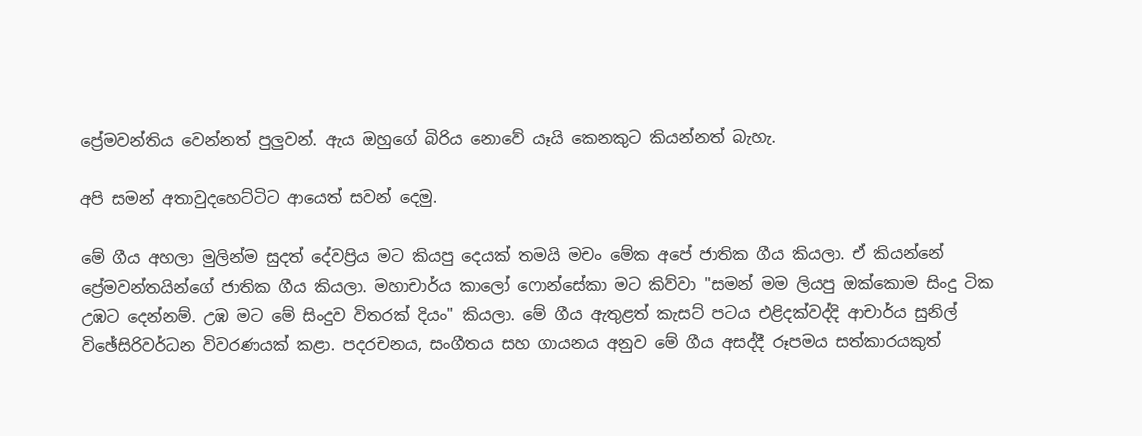ප්‍රේමවන්තිය වෙන්නත් පුලුවන්. ඇය ඔහුගේ බිරිය නොවේ යෑයි කෙනකුට කියන්නත් බැහැ.

අපි සමන් අතාවුදහෙට්‌ටිට ආයෙත් සවන් දෙමු.

මේ ගීය අහලා මුලින්ම සුදත් දේවප්‍රිය මට කියපු දෙයක්‌ තමයි මචං මේක අපේ ජාතික ගීය කියලා. ඒ කියන්නේ ප්‍රේමවන්තයින්ගේ ජාතික ගීය කියලා. මහාචාර්ය කාලෝ ෆොන්සේකා මට කිව්වා "සමන් මම ලියපු ඔක්‌කොම සිංදු ටික උඹට දෙන්නම්. උඹ මට මේ සිංදුව විතරක්‌ දියං" කියලා. මේ ගීය ඇතුළත් කැසට්‌ පටය එළිදක්‌වද්දි ආචාර්ය සුනිල් විඡේසිරිවර්ධන විවරණයක්‌ කළා. පදරචනය, සංගීතය සහ ගායනය අනුව මේ ගීය අසද්දී රූපමය සත්කාරයකුත්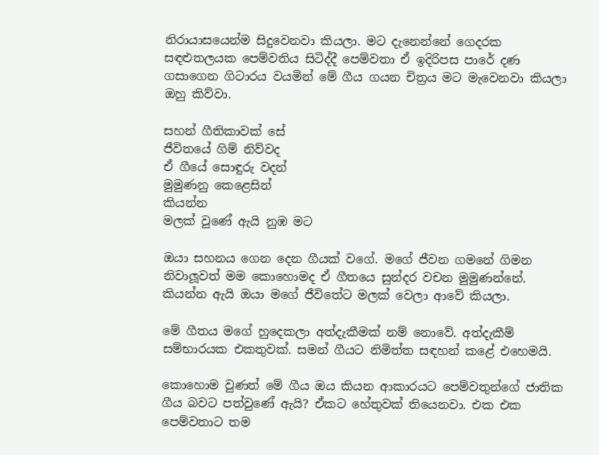නිරායාසයෙන්ම සිදුවෙනවා කියලා. මට දැනෙන්නේ ගෙදරක සඳළුතලයක පෙම්වතිය සිටිද්දී පෙම්වතා ඒ ඉදිරිපස පාරේ දණ ගසාගෙන ගිටාරය වයමින් මේ ගීය ගයන චිත්‍රය මට මැවෙනවා කියලා ඔහු කිව්වා.

සහන් ගීතිකාවක්‌ සේ
ජීවිතයේ ගිම් නිව්වද
ඒ ගීයේ සොඳුරු වදන්
මුමුණනු කෙළෙසින්
කියන්න
මලක්‌ වුණේ ඇයි නුඹ මට

ඔයා සහනය ගෙන දෙන ගීයක්‌ වගේ. මගේ ජීවන ගමනේ ගිමන නිවාලූවත් මම කොහොමද ඒ ගීතයෙ සුන්දර වචන මුමුණන්නේ. කියන්න ඇයි ඔයා මගේ ජීවිතේට මලක්‌ වෙලා ආවේ කියලා.

මේ ගීතය මගේ හුදෙකලා අත්දැකීමක්‌ නම් නොවේ. අත්දැකීම් සම්භාරයක එකතුවක්‌. සමන් ගීයට නිමිත්ත සඳහන් කළේ එහෙමයි.

කොහොම වුණත් මේ ගීය ඔය කියන ආකාරයට පෙම්වතුන්ගේ ජාතික ගීය බවට පත්වුණේ ඇයි? ඒකට හේතුවක්‌ තියෙනවා. එක එක පෙම්වතාට තම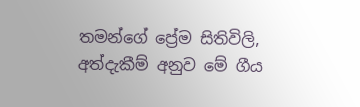තමන්ගේ ප්‍රේම සිතිවිලි, අත්දැකීම් අනුව මේ ගීය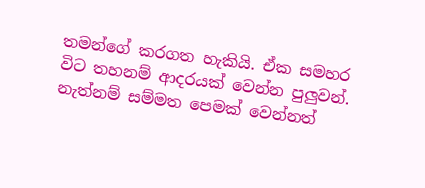තමන්ගේ කරගත හැකියි. ඒක සමහර විට තහනම් ආදරයක්‌ වෙන්න පුලුවන්. නැත්නම් සම්මත පෙමක්‌ වෙන්නත්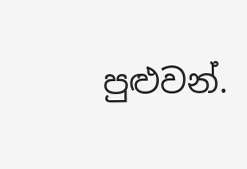පුළුවන්.